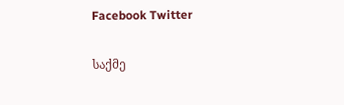Facebook Twitter

საქმე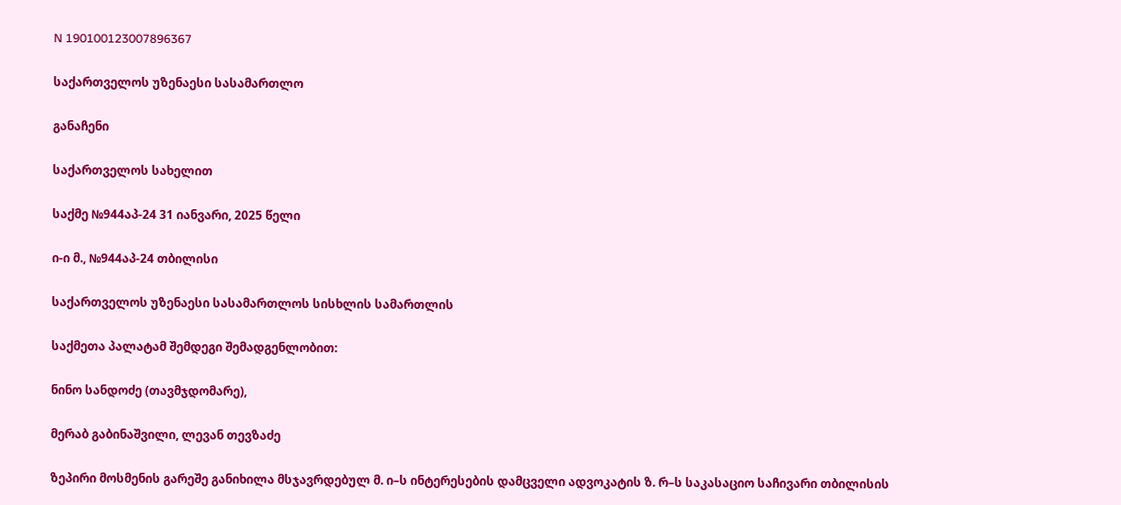N 190100123007896367

საქართველოს უზენაესი სასამართლო

განაჩენი

საქართველოს სახელით

საქმე №944აპ-24 31 იანვარი, 2025 წელი

ი-ი მ., №944აპ-24 თბილისი

საქართველოს უზენაესი სასამართლოს სისხლის სამართლის

საქმეთა პალატამ შემდეგი შემადგენლობით:

ნინო სანდოძე (თავმჯდომარე),

მერაბ გაბინაშვილი, ლევან თევზაძე

ზეპირი მოსმენის გარეშე განიხილა მსჯავრდებულ მ. ი–ს ინტერესების დამცველი ადვოკატის ზ. რ–ს საკასაციო საჩივარი თბილისის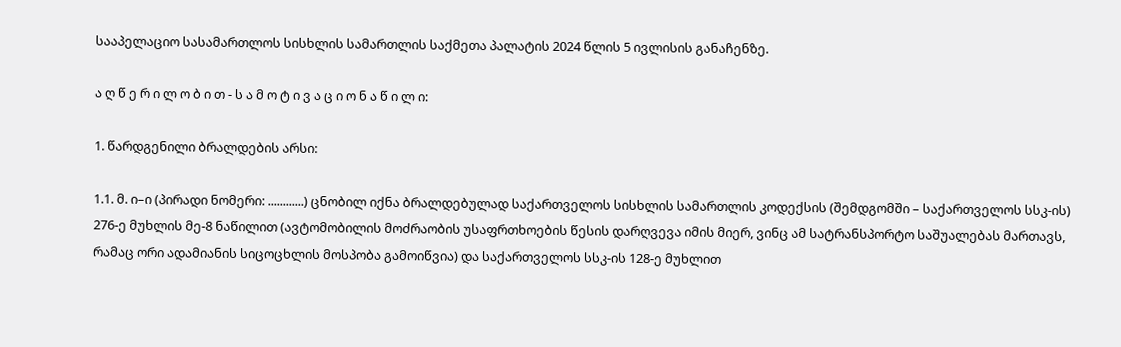სააპელაციო სასამართლოს სისხლის სამართლის საქმეთა პალატის 2024 წლის 5 ივლისის განაჩენზე.

ა ღ წ ე რ ი ლ ო ბ ი თ - ს ა მ ო ტ ი ვ ა ც ი ო ნ ა წ ი ლ ი:

1. წარდგენილი ბრალდების არსი:

1.1. მ. ი–ი (პირადი ნომერი: ............) ცნობილ იქნა ბრალდებულად საქართველოს სისხლის სამართლის კოდექსის (შემდგომში – საქართველოს სსკ-ის) 276-ე მუხლის მე-8 ნაწილით (ავტომობილის მოძრაობის უსაფრთხოების წესის დარღვევა იმის მიერ, ვინც ამ სატრანსპორტო საშუალებას მართავს, რამაც ორი ადამიანის სიცოცხლის მოსპობა გამოიწვია) და საქართველოს სსკ-ის 128-ე მუხლით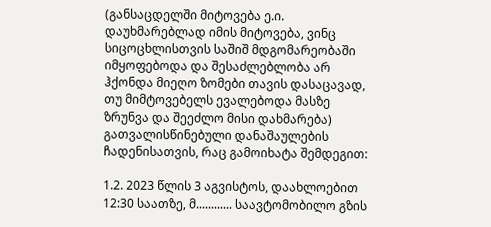(განსაცდელში მიტოვება ე.ი. დაუხმარებლად იმის მიტოვება, ვინც სიცოცხლისთვის საშიშ მდგომარეობაში იმყოფებოდა და შესაძლებლობა არ ჰქონდა მიეღო ზომები თავის დასაცავად, თუ მიმტოვებელს ევალებოდა მასზე ზრუნვა და შეეძლო მისი დახმარება) გათვალისწინებული დანაშაულების ჩადენისათვის, რაც გამოიხატა შემდეგით:

1.2. 2023 წლის 3 აგვისტოს, დაახლოებით 12:30 საათზე, მ............ საავტომობილო გზის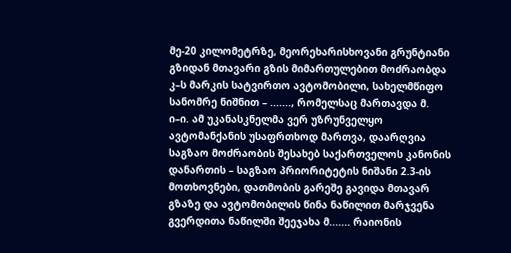მე-20 კილომეტრზე, მეორეხარისხოვანი გრუნტიანი გზიდან მთავარი გზის მიმართულებით მოძრაობდა კ–ს მარკის სატვირთო ავტომობილი, სახელმწიფო სანომრე ნიშნით – ......., რომელსაც მართავდა მ. ი–ი. ამ უკანასკნელმა ვერ უზრუნველყო ავტომანქანის უსაფრთხოდ მართვა, დაარღვია საგზაო მოძრაობის შესახებ საქართველოს კანონის დანართის – საგზაო პრიორიტეტის ნიშანი 2.3-ის მოთხოვნები, დათმობის გარეშე გავიდა მთავარ გზაზე და ავტომობილის წინა ნაწილით მარჯვენა გვერდითა ნაწილში შეეჯახა მ....... რაიონის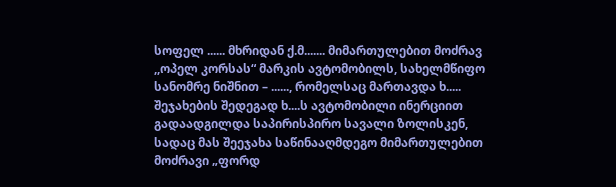სოფელ ...... მხრიდან ქ.მ....... მიმართულებით მოძრავ ,,ოპელ კორსას“ მარკის ავტომობილს, სახელმწიფო სანომრე ნიშნით – ......, რომელსაც მართავდა ხ..... შეჯახების შედეგად ხ....ს ავტომობილი ინერციით გადაადგილდა საპირისპირო სავალი ზოლისკენ, სადაც მას შეეჯახა საწინააღმდეგო მიმართულებით მოძრავი „ფორდ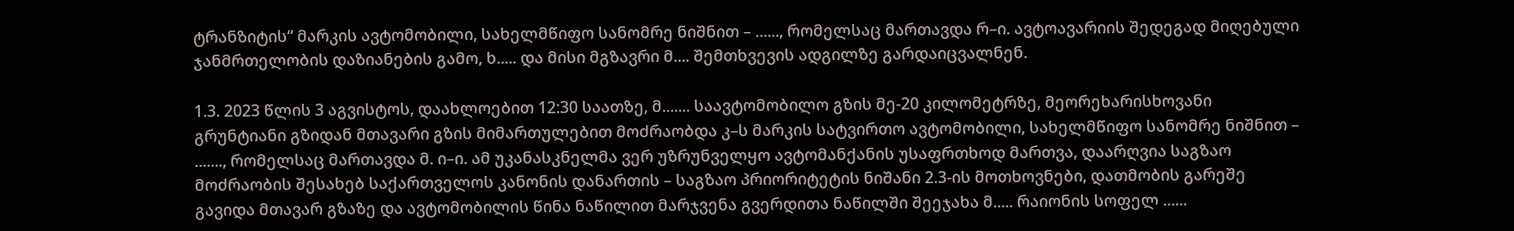ტრანზიტის“ მარკის ავტომობილი, სახელმწიფო სანომრე ნიშნით – ......, რომელსაც მართავდა რ–ი. ავტოავარიის შედეგად მიღებული ჯანმრთელობის დაზიანების გამო, ხ..... და მისი მგზავრი მ.... შემთხვევის ადგილზე გარდაიცვალნენ.

1.3. 2023 წლის 3 აგვისტოს, დაახლოებით 12:30 საათზე, მ....... საავტომობილო გზის მე-20 კილომეტრზე, მეორეხარისხოვანი გრუნტიანი გზიდან მთავარი გზის მიმართულებით მოძრაობდა კ–ს მარკის სატვირთო ავტომობილი, სახელმწიფო სანომრე ნიშნით – ......., რომელსაც მართავდა მ. ი–ი. ამ უკანასკნელმა ვერ უზრუნველყო ავტომანქანის უსაფრთხოდ მართვა, დაარღვია საგზაო მოძრაობის შესახებ საქართველოს კანონის დანართის – საგზაო პრიორიტეტის ნიშანი 2.3-ის მოთხოვნები, დათმობის გარეშე გავიდა მთავარ გზაზე და ავტომობილის წინა ნაწილით მარჯვენა გვერდითა ნაწილში შეეჯახა მ..... რაიონის სოფელ ......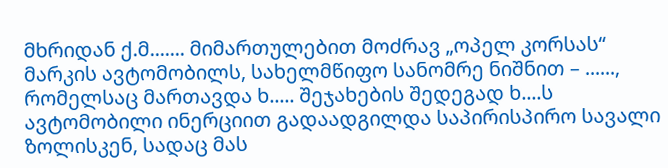მხრიდან ქ.მ....... მიმართულებით მოძრავ „ოპელ კორსას“ მარკის ავტომობილს, სახელმწიფო სანომრე ნიშნით – ......, რომელსაც მართავდა ხ..... შეჯახების შედეგად ხ....ს ავტომობილი ინერციით გადაადგილდა საპირისპირო სავალი ზოლისკენ, სადაც მას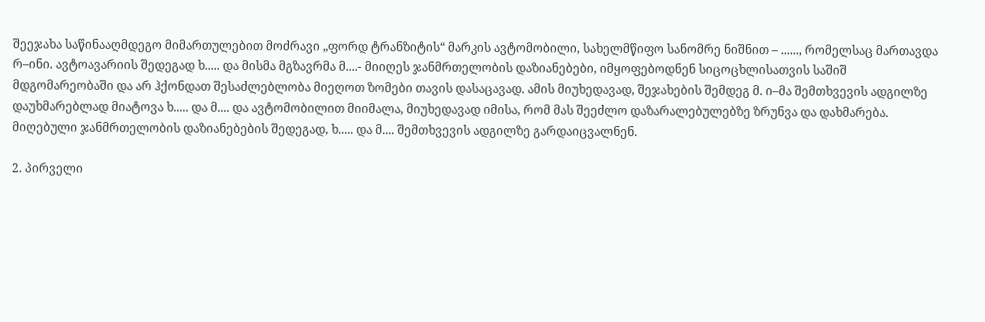შეეჯახა საწინააღმდეგო მიმართულებით მოძრავი „ფორდ ტრანზიტის“ მარკის ავტომობილი, სახელმწიფო სანომრე ნიშნით – ......, რომელსაც მართავდა რ–ინი. ავტოავარიის შედეგად ხ..... და მისმა მგზავრმა მ....- მიიღეს ჯანმრთელობის დაზიანებები, იმყოფებოდნენ სიცოცხლისათვის საშიშ მდგომარეობაში და არ ჰქონდათ შესაძლებლობა მიეღოთ ზომები თავის დასაცავად. ამის მიუხედავად, შეჯახების შემდეგ მ. ი–მა შემთხვევის ადგილზე დაუხმარებლად მიატოვა ხ..... და მ.... და ავტომობილით მიიმალა, მიუხედავად იმისა, რომ მას შეეძლო დაზარალებულებზე ზრუნვა და დახმარება. მიღებული ჯანმრთელობის დაზიანებების შედეგად, ხ..... და მ.... შემთხვევის ადგილზე გარდაიცვალნენ.

2. პირველი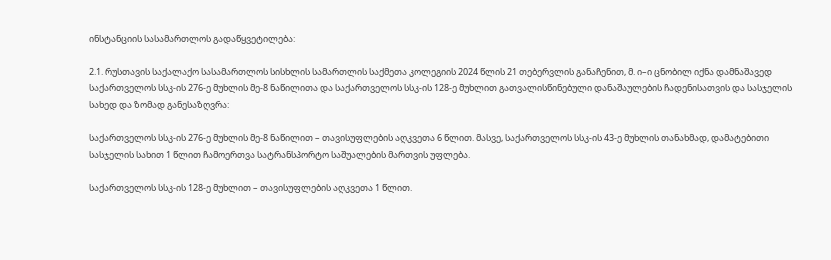ინსტანციის სასამართლოს გადაწყვეტილება:

2.1. რუსთავის საქალაქო სასამართლოს სისხლის სამართლის საქმეთა კოლეგიის 2024 წლის 21 თებერვლის განაჩენით, მ. ი–ი ცნობილ იქნა დამნაშავედ საქართველოს სსკ-ის 276-ე მუხლის მე-8 ნაწილითა და საქართველოს სსკ-ის 128-ე მუხლით გათვალისწინებული დანაშაულების ჩადენისათვის და სასჯელის სახედ და ზომად განესაზღვრა:

საქართველოს სსკ-ის 276-ე მუხლის მე-8 ნაწილით – თავისუფლების აღკვეთა 6 წლით. მასვე, საქართველოს სსკ-ის 43-ე მუხლის თანახმად, დამატებითი სასჯელის სახით 1 წლით ჩამოერთვა სატრანსპორტო საშუალების მართვის უფლება.

საქართველოს სსკ-ის 128-ე მუხლით – თავისუფლების აღკვეთა 1 წლით.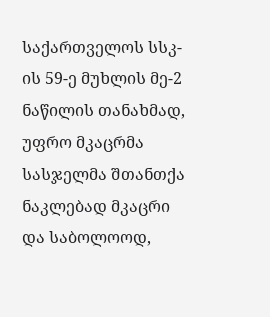საქართველოს სსკ-ის 59-ე მუხლის მე-2 ნაწილის თანახმად, უფრო მკაცრმა სასჯელმა შთანთქა ნაკლებად მკაცრი და საბოლოოდ,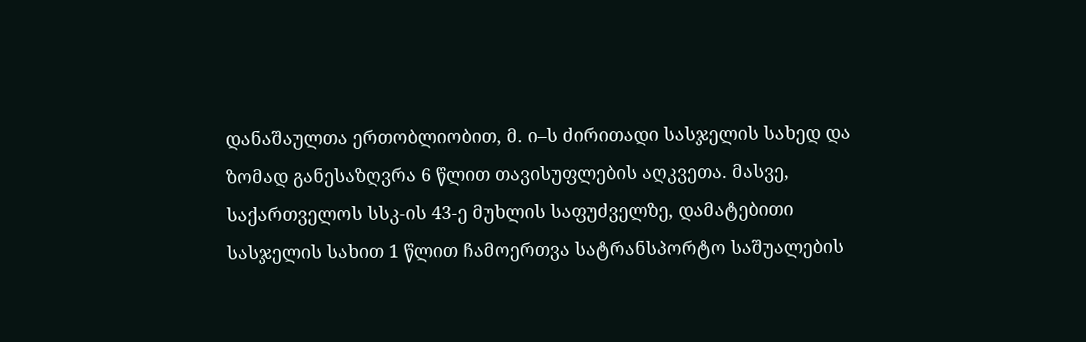დანაშაულთა ერთობლიობით, მ. ი–ს ძირითადი სასჯელის სახედ და ზომად განესაზღვრა 6 წლით თავისუფლების აღკვეთა. მასვე, საქართველოს სსკ-ის 43-ე მუხლის საფუძველზე, დამატებითი სასჯელის სახით 1 წლით ჩამოერთვა სატრანსპორტო საშუალების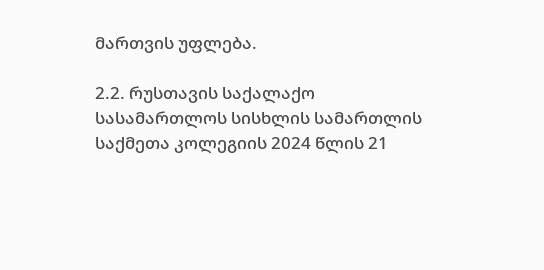მართვის უფლება.

2.2. რუსთავის საქალაქო სასამართლოს სისხლის სამართლის საქმეთა კოლეგიის 2024 წლის 21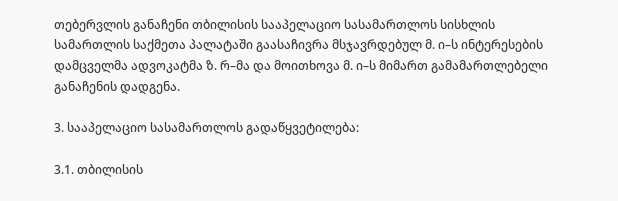თებერვლის განაჩენი თბილისის სააპელაციო სასამართლოს სისხლის სამართლის საქმეთა პალატაში გაასაჩივრა მსჯავრდებულ მ. ი–ს ინტერესების დამცველმა ადვოკატმა ზ. რ–მა და მოითხოვა მ. ი–ს მიმართ გამამართლებელი განაჩენის დადგენა.

3. სააპელაციო სასამართლოს გადაწყვეტილება:

3.1. თბილისის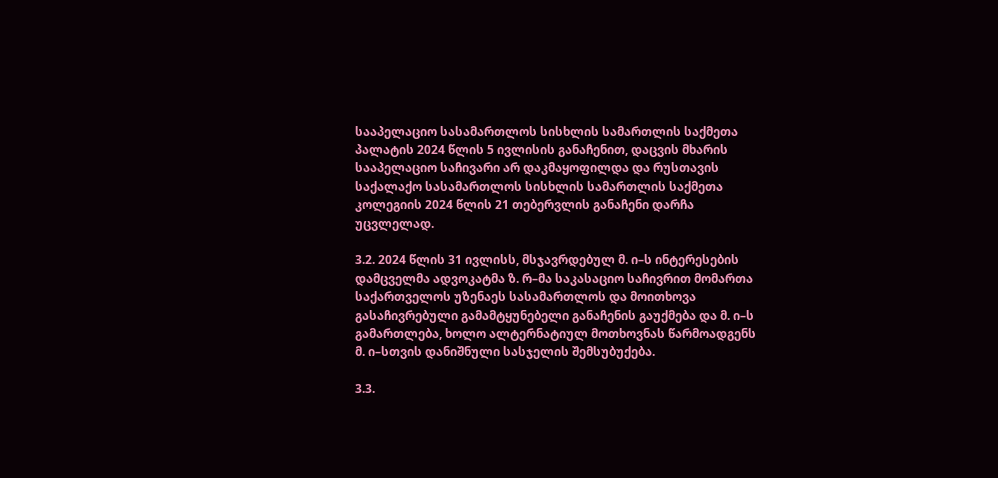სააპელაციო სასამართლოს სისხლის სამართლის საქმეთა პალატის 2024 წლის 5 ივლისის განაჩენით, დაცვის მხარის სააპელაციო საჩივარი არ დაკმაყოფილდა და რუსთავის საქალაქო სასამართლოს სისხლის სამართლის საქმეთა კოლეგიის 2024 წლის 21 თებერვლის განაჩენი დარჩა უცვლელად.

3.2. 2024 წლის 31 ივლისს, მსჯავრდებულ მ. ი–ს ინტერესების დამცველმა ადვოკატმა ზ. რ–მა საკასაციო საჩივრით მომართა საქართველოს უზენაეს სასამართლოს და მოითხოვა გასაჩივრებული გამამტყუნებელი განაჩენის გაუქმება და მ. ი–ს გამართლება, ხოლო ალტერნატიულ მოთხოვნას წარმოადგენს მ. ი–სთვის დანიშნული სასჯელის შემსუბუქება.

3.3.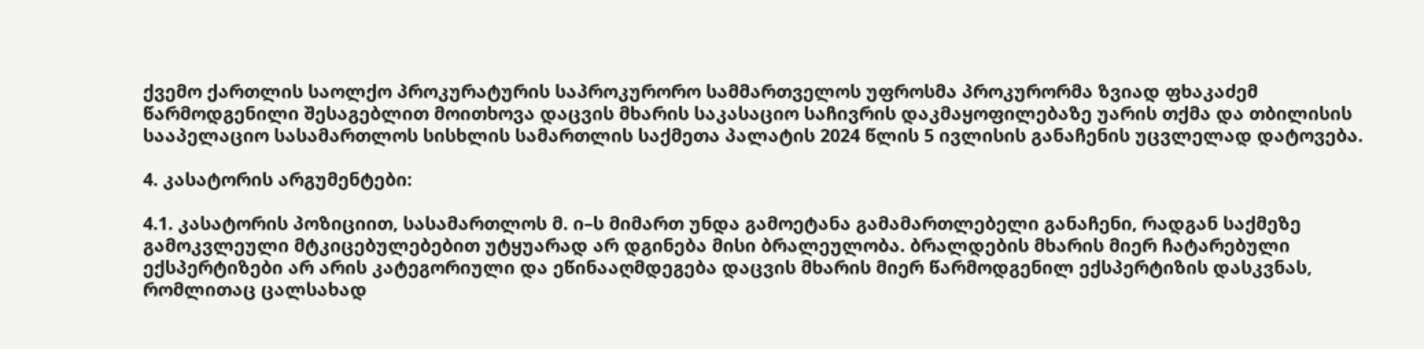ქვემო ქართლის საოლქო პროკურატურის საპროკურორო სამმართველოს უფროსმა პროკურორმა ზვიად ფხაკაძემ წარმოდგენილი შესაგებლით მოითხოვა დაცვის მხარის საკასაციო საჩივრის დაკმაყოფილებაზე უარის თქმა და თბილისის სააპელაციო სასამართლოს სისხლის სამართლის საქმეთა პალატის 2024 წლის 5 ივლისის განაჩენის უცვლელად დატოვება.

4. კასატორის არგუმენტები:

4.1. კასატორის პოზიციით, სასამართლოს მ. ი–ს მიმართ უნდა გამოეტანა გამამართლებელი განაჩენი, რადგან საქმეზე გამოკვლეული მტკიცებულებებით უტყუარად არ დგინება მისი ბრალეულობა. ბრალდების მხარის მიერ ჩატარებული ექსპერტიზები არ არის კატეგორიული და ეწინააღმდეგება დაცვის მხარის მიერ წარმოდგენილ ექსპერტიზის დასკვნას, რომლითაც ცალსახად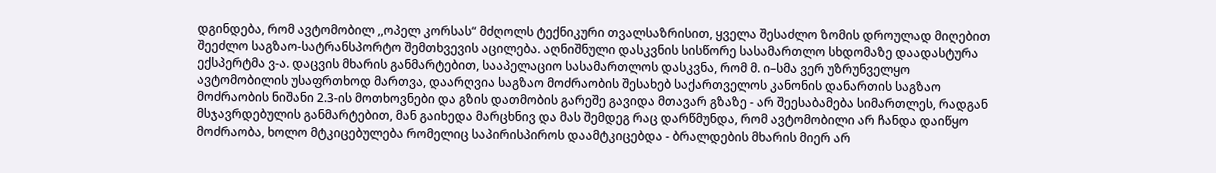დგინდება, რომ ავტომობილ ,,ოპელ კორსას“ მძღოლს ტექნიკური თვალსაზრისით, ყველა შესაძლო ზომის დროულად მიღებით შეეძლო საგზაო-სატრანსპორტო შემთხვევის აცილება. აღნიშნული დასკვნის სისწორე სასამართლო სხდომაზე დაადასტურა ექსპერტმა ვ-ა. დაცვის მხარის განმარტებით, სააპელაციო სასამართლოს დასკვნა, რომ მ. ი–სმა ვერ უზრუნველყო ავტომობილის უსაფრთხოდ მართვა, დაარღვია საგზაო მოძრაობის შესახებ საქართველოს კანონის დანართის საგზაო მოძრაობის ნიშანი 2.3-ის მოთხოვნები და გზის დათმობის გარეშე გავიდა მთავარ გზაზე - არ შეესაბამება სიმართლეს, რადგან მსჯავრდებულის განმარტებით, მან გაიხედა მარცხნივ და მას შემდეგ რაც დარწმუნდა, რომ ავტომობილი არ ჩანდა დაიწყო მოძრაობა, ხოლო მტკიცებულება რომელიც საპირისპიროს დაამტკიცებდა - ბრალდების მხარის მიერ არ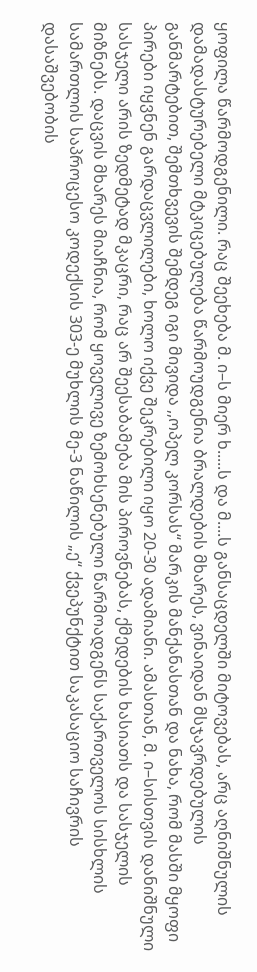ყოფილა წარმოდგენილი. რაც შეეხება მ. ი–ს მიერ ხ.....ს და მ....ს განსაცდელში მიტოვებას, არც აღნიშნულის დამადასტურებელი მტკიცებულება წარმოუდგენია ბრალდების მხარეს, ვინაიდან მსჯავრდებულის განმარტებით, შემთხვევის შემდეგ იგი მივიდა ,,ოპელ კორსას“ მარკის მანქანასთან და ნახა, რომ მასში მყოფი პირები იყვნენ გარდაცვლილები, ხოლო იქვე შეკრებილი იყო 20-30 ადამიანი. ამასთან, მ. ი–სისთვის დანიშნული სასჯელი არის ზედმეტად მკაცრი, რაც არ შეესაბამება მის პიროვნებას, ქმედების ხასიათს და სასჯელის მიზნებს. დაცვის მხარეს მიაჩნია, რომ ყოველივე ზემოხსენებული წარმოადგენს საქართველოს სისხლის სამართლის საპროცესო კოდექსის 303-ე მუხლის მე-3 ნაწილის „ე“ ქვეპუნქტით საკასაციო საჩივრის დასაშვებობის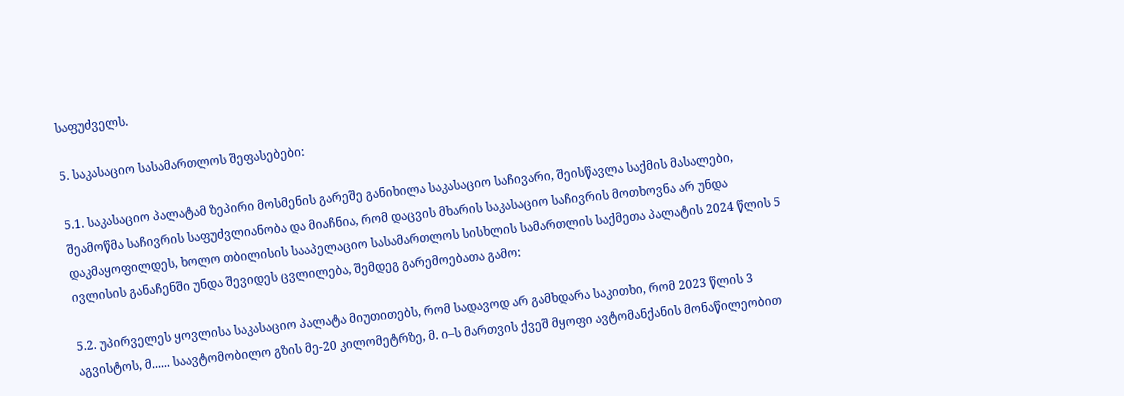საფუძველს.

5. საკასაციო სასამართლოს შეფასებები:

5.1. საკასაციო პალატამ ზეპირი მოსმენის გარეშე განიხილა საკასაციო საჩივარი, შეისწავლა საქმის მასალები, შეამოწმა საჩივრის საფუძვლიანობა და მიაჩნია, რომ დაცვის მხარის საკასაციო საჩივრის მოთხოვნა არ უნდა დაკმაყოფილდეს, ხოლო თბილისის სააპელაციო სასამართლოს სისხლის სამართლის საქმეთა პალატის 2024 წლის 5 ივლისის განაჩენში უნდა შევიდეს ცვლილება, შემდეგ გარემოებათა გამო:

5.2. უპირველეს ყოვლისა საკასაციო პალატა მიუთითებს, რომ სადავოდ არ გამხდარა საკითხი, რომ 2023 წლის 3 აგვისტოს, მ...... საავტომობილო გზის მე-20 კილომეტრზე, მ. ი–ს მართვის ქვეშ მყოფი ავტომანქანის მონაწილეობით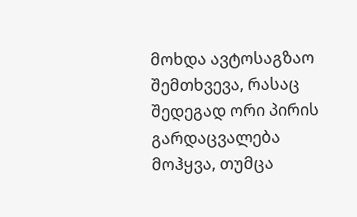მოხდა ავტოსაგზაო შემთხვევა, რასაც შედეგად ორი პირის გარდაცვალება მოჰყვა, თუმცა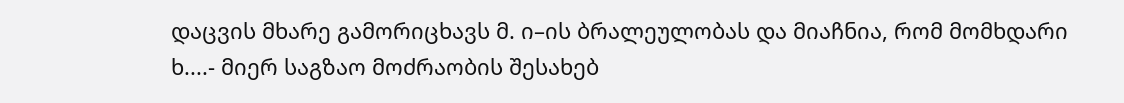დაცვის მხარე გამორიცხავს მ. ი–ის ბრალეულობას და მიაჩნია, რომ მომხდარი ხ....- მიერ საგზაო მოძრაობის შესახებ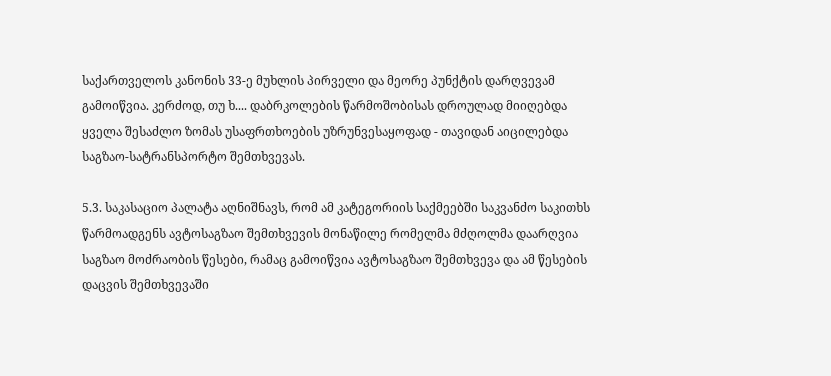საქართველოს კანონის 33-ე მუხლის პირველი და მეორე პუნქტის დარღვევამ გამოიწვია. კერძოდ, თუ ხ.... დაბრკოლების წარმოშობისას დროულად მიიღებდა ყველა შესაძლო ზომას უსაფრთხოების უზრუნვესაყოფად - თავიდან აიცილებდა საგზაო-სატრანსპორტო შემთხვევას.

5.3. საკასაციო პალატა აღნიშნავს, რომ ამ კატეგორიის საქმეებში საკვანძო საკითხს წარმოადგენს ავტოსაგზაო შემთხვევის მონაწილე რომელმა მძღოლმა დაარღვია საგზაო მოძრაობის წესები, რამაც გამოიწვია ავტოსაგზაო შემთხვევა და ამ წესების დაცვის შემთხვევაში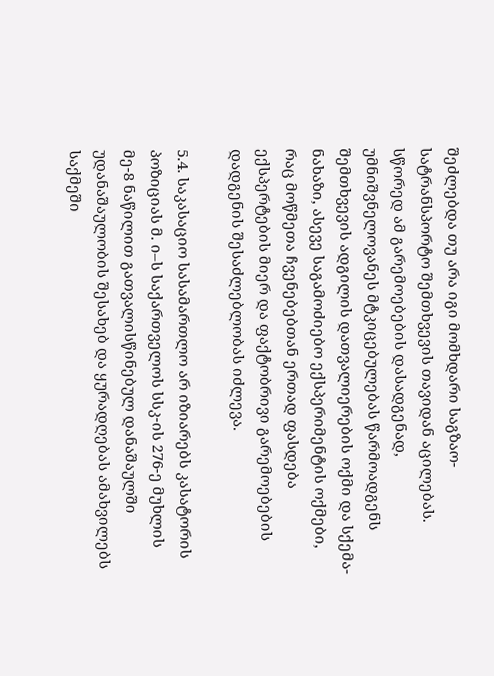შეძლებდა თუ არა იგი მომხდარი საგზაო-სატრანსპორტო შემთხვევის თავიდან აცილებას. სწორედ ამ გარემოებების დასადგენად, უმნიშვნელოვანეს მტკიცებულებას წარმოადგენს შემთხვევის ადგილის დათვალიერების ოქმი და სქემა-ნახაზი, ასევე საგამოძიებო ექსპერიმენტის ოქმები, რაც მოწმეთა ჩვენებებთან ერთად ფასდება ექსპერტების მიერ და ფაქტობრივი გარემოებების დადგენის შესაძლებლობას იძლევა.

5.4. საკასაციო სასამართლო არ იზიარებს კასატორის პოზიციას მ. ი–ს საქართველოს სსკ-ის 276-ე მუხლის მე-8 ნაწილით გათვალისწინებულ დანაშაულში უდანაშაულობის შესახებ და ყურადღებას ამახვილებს საქმეში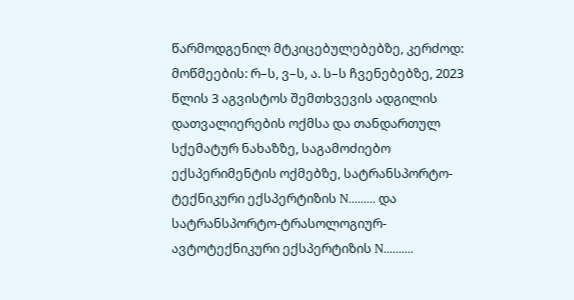წარმოდგენილ მტკიცებულებებზე, კერძოდ: მოწმეების: რ–ს, ვ–ს, ა. ს–ს ჩვენებებზე, 2023 წლის 3 აგვისტოს შემთხვევის ადგილის დათვალიერების ოქმსა და თანდართულ სქემატურ ნახაზზე, საგამოძიებო ექსპერიმენტის ოქმებზე, სატრანსპორტო-ტექნიკური ექსპერტიზის N......... და სატრანსპორტო-ტრასოლოგიურ-ავტოტექნიკური ექსპერტიზის N..........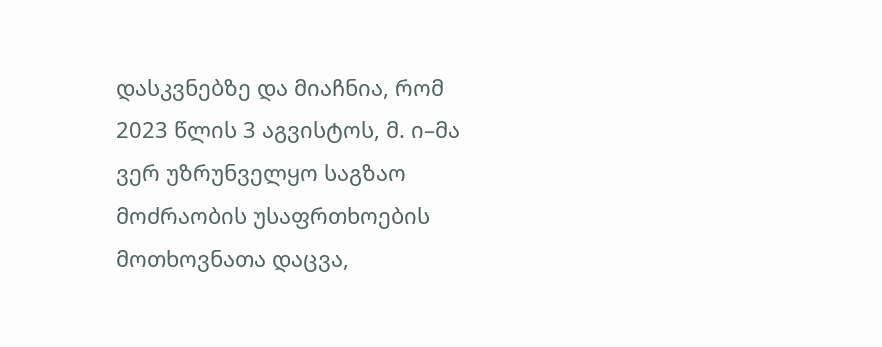დასკვნებზე და მიაჩნია, რომ 2023 წლის 3 აგვისტოს, მ. ი–მა ვერ უზრუნველყო საგზაო მოძრაობის უსაფრთხოების მოთხოვნათა დაცვა,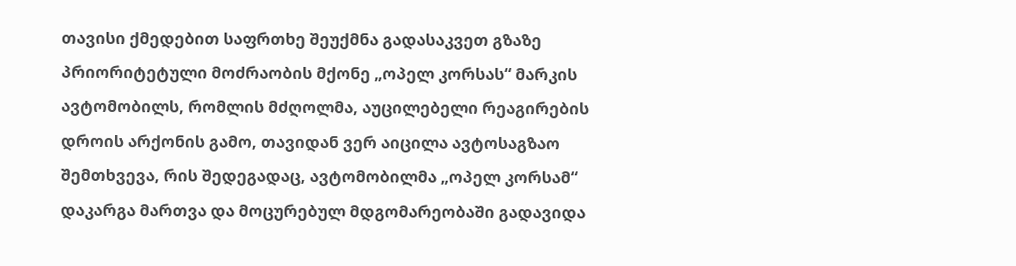თავისი ქმედებით საფრთხე შეუქმნა გადასაკვეთ გზაზე პრიორიტეტული მოძრაობის მქონე „ოპელ კორსას“ მარკის ავტომობილს, რომლის მძღოლმა, აუცილებელი რეაგირების დროის არქონის გამო, თავიდან ვერ აიცილა ავტოსაგზაო შემთხვევა, რის შედეგადაც, ავტომობილმა „ოპელ კორსამ“ დაკარგა მართვა და მოცურებულ მდგომარეობაში გადავიდა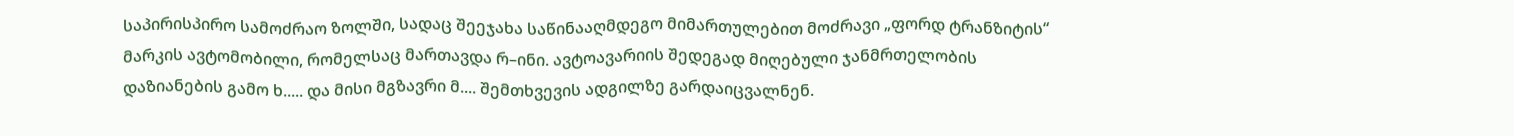საპირისპირო სამოძრაო ზოლში, სადაც შეეჯახა საწინააღმდეგო მიმართულებით მოძრავი „ფორდ ტრანზიტის“ მარკის ავტომობილი, რომელსაც მართავდა რ–ინი. ავტოავარიის შედეგად მიღებული ჯანმრთელობის დაზიანების გამო ხ..... და მისი მგზავრი მ.... შემთხვევის ადგილზე გარდაიცვალნენ.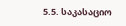5.5. საკასაციო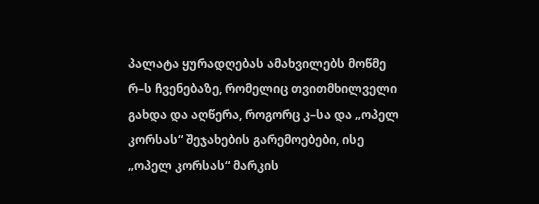პალატა ყურადღებას ამახვილებს მოწმე რ–ს ჩვენებაზე, რომელიც თვითმხილველი გახდა და აღწერა, როგორც კ–სა და „ოპელ კორსას“ შეჯახების გარემოებები, ისე „ოპელ კორსას“ მარკის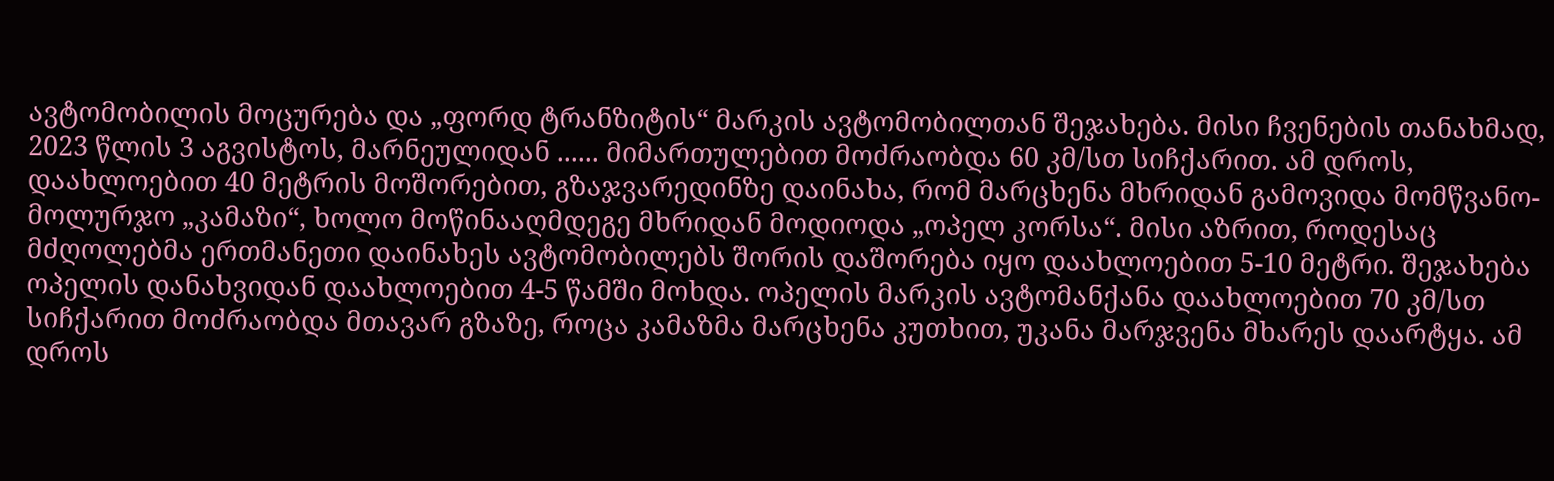ავტომობილის მოცურება და „ფორდ ტრანზიტის“ მარკის ავტომობილთან შეჯახება. მისი ჩვენების თანახმად, 2023 წლის 3 აგვისტოს, მარნეულიდან ...... მიმართულებით მოძრაობდა 60 კმ/სთ სიჩქარით. ამ დროს, დაახლოებით 40 მეტრის მოშორებით, გზაჯვარედინზე დაინახა, რომ მარცხენა მხრიდან გამოვიდა მომწვანო-მოლურჯო „კამაზი“, ხოლო მოწინააღმდეგე მხრიდან მოდიოდა „ოპელ კორსა“. მისი აზრით, როდესაც მძღოლებმა ერთმანეთი დაინახეს ავტომობილებს შორის დაშორება იყო დაახლოებით 5-10 მეტრი. შეჯახება ოპელის დანახვიდან დაახლოებით 4-5 წამში მოხდა. ოპელის მარკის ავტომანქანა დაახლოებით 70 კმ/სთ სიჩქარით მოძრაობდა მთავარ გზაზე, როცა კამაზმა მარცხენა კუთხით, უკანა მარჯვენა მხარეს დაარტყა. ამ დროს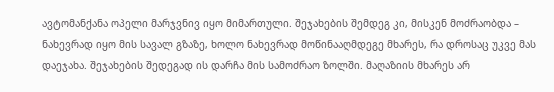ავტომანქანა ოპელი მარჯვნივ იყო მიმართული. შეჯახების შემდეგ კი, მისკენ მოძრაობდა – ნახევრად იყო მის სავალ გზაზე, ხოლო ნახევრად მოწინააღმდეგე მხარეს, რა დროსაც უკვე მას დაეჯახა. შეჯახების შედეგად ის დარჩა მის სამოძრაო ზოლში. მაღაზიის მხარეს არ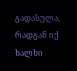გადასულა, რადგან იქ ხალხი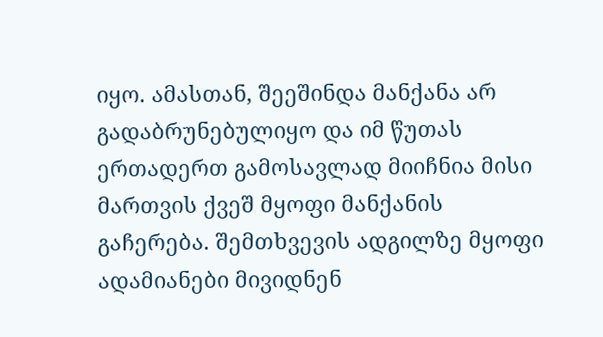იყო. ამასთან, შეეშინდა მანქანა არ გადაბრუნებულიყო და იმ წუთას ერთადერთ გამოსავლად მიიჩნია მისი მართვის ქვეშ მყოფი მანქანის გაჩერება. შემთხვევის ადგილზე მყოფი ადამიანები მივიდნენ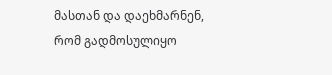მასთან და დაეხმარნენ, რომ გადმოსულიყო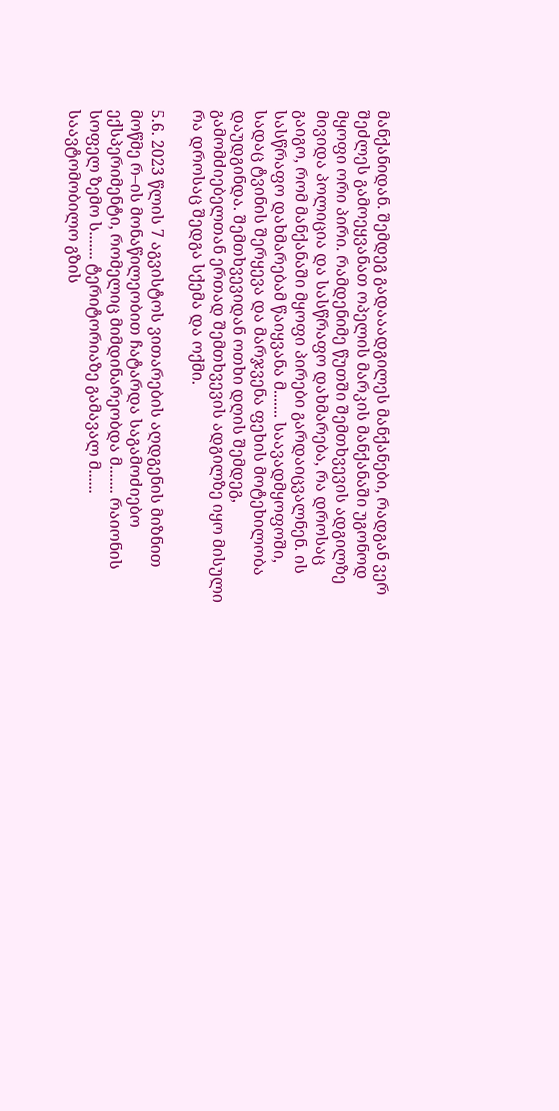მანქანიდან. შემდეგ გადააადგილეს მანქანები, რადგან ვერ შეძლეს გამოეყვანათ ოპელის მარკის მანქანაში უგონოდ მყოფი ორი პირი. რამდენიმე წუთში შემთხვევის ადგილზე მივიდა პოლიცია და სასწრაფო დახმარება, რა დროსაც გაიგო, რომ მანქანაში მყოფი პირები გარდაიცვალნენ. ის სასწრაფო დახმარებამ წაიყვანა მ....... საავადმყოფოში, სადაც ტვინის შერყევა და მარჯვენა ფეხის მოტეხილობა დაუდგინდა. შემთხვევიდან ოთხი დღის შემდეგ, გამომძიებელთან ერთად შემთხვევის ადგილზე იყო მისული რა დროსაც შედგა სქემა და ოქმი.

5.6. 2023 წლის 7 აგვისტოს ვითარების აღდგენის მიზნით მოწმე რ–ის მონაწილეობით ჩატარდა საგამოძიებო ექსპერიმენტი, რომელიც მიმდინარეობდა მ....... რაიონის სოფელ ზემო ს....... ტერიტორიაზე გამავალ მ...... საავტომობილო გზის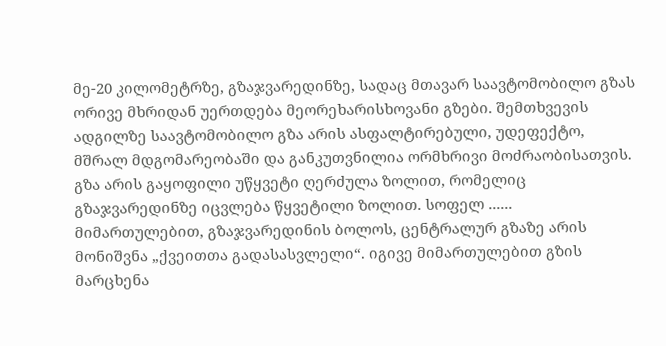მე-20 კილომეტრზე, გზაჯვარედინზე, სადაც მთავარ საავტომობილო გზას ორივე მხრიდან უერთდება მეორეხარისხოვანი გზები. შემთხვევის ადგილზე საავტომობილო გზა არის ასფალტირებული, უდეფექტო, მშრალ მდგომარეობაში და განკუთვნილია ორმხრივი მოძრაობისათვის. გზა არის გაყოფილი უწყვეტი ღერძულა ზოლით, რომელიც გზაჯვარედინზე იცვლება წყვეტილი ზოლით. სოფელ ...... მიმართულებით, გზაჯვარედინის ბოლოს, ცენტრალურ გზაზე არის მონიშვნა „ქვეითთა გადასასვლელი“. იგივე მიმართულებით გზის მარცხენა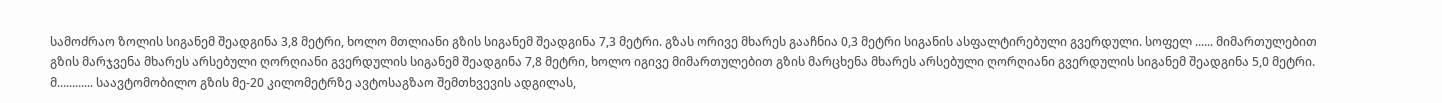სამოძრაო ზოლის სიგანემ შეადგინა 3,8 მეტრი, ხოლო მთლიანი გზის სიგანემ შეადგინა 7,3 მეტრი. გზას ორივე მხარეს გააჩნია 0,3 მეტრი სიგანის ასფალტირებული გვერდული. სოფელ ...... მიმართულებით გზის მარჯვენა მხარეს არსებული ღორღიანი გვერდულის სიგანემ შეადგინა 7,8 მეტრი, ხოლო იგივე მიმართულებით გზის მარცხენა მხარეს არსებული ღორღიანი გვერდულის სიგანემ შეადგინა 5,0 მეტრი. მ............ საავტომობილო გზის მე-20 კილომეტრზე ავტოსაგზაო შემთხვევის ადგილას,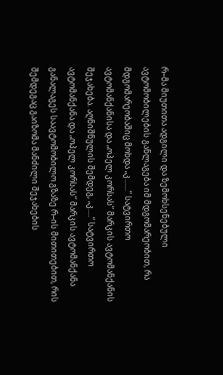რ–მა მიუთითა ადგილი და ზემოხსენებული ავტომობილების განლაგება იმ მდგომარეობით, რა მდგომარეობაშიც მოხდა „კ......“ სატვირთო ავტომანქანისა და „ოპელ კორსას“ მარკის ავტომანქანის შეჯახება. აღნიშნულის შემდეგ, „კ....“ სატვირთო ავტომანქანა და „ოპელ კორსას“ მარკის ავტომანქანა განალაგეს საავტომობილო გზაზე რ–ის მითითებით, რის შემდეგაც გაიზომა მანძილი შეჯახების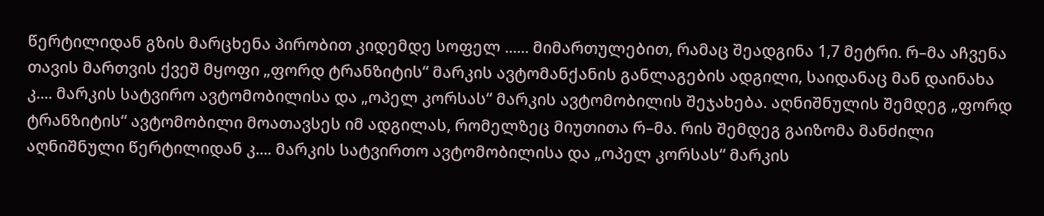წერტილიდან გზის მარცხენა პირობით კიდემდე სოფელ ...... მიმართულებით, რამაც შეადგინა 1,7 მეტრი. რ–მა აჩვენა თავის მართვის ქვეშ მყოფი „ფორდ ტრანზიტის“ მარკის ავტომანქანის განლაგების ადგილი, საიდანაც მან დაინახა კ.... მარკის სატვირო ავტომობილისა და „ოპელ კორსას“ მარკის ავტომობილის შეჯახება. აღნიშნულის შემდეგ „ფორდ ტრანზიტის“ ავტომობილი მოათავსეს იმ ადგილას, რომელზეც მიუთითა რ–მა. რის შემდეგ გაიზომა მანძილი აღნიშნული წერტილიდან კ.... მარკის სატვირთო ავტომობილისა და „ოპელ კორსას“ მარკის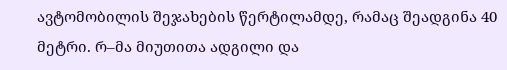ავტომობილის შეჯახების წერტილამდე, რამაც შეადგინა 40 მეტრი. რ–მა მიუთითა ადგილი და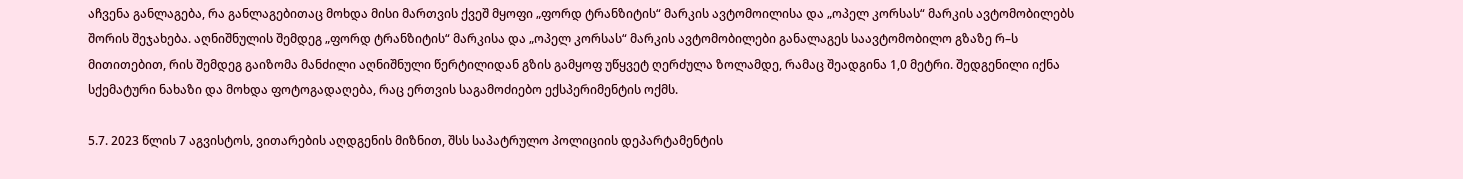აჩვენა განლაგება, რა განლაგებითაც მოხდა მისი მართვის ქვეშ მყოფი „ფორდ ტრანზიტის“ მარკის ავტომოილისა და „ოპელ კორსას“ მარკის ავტომობილებს შორის შეჯახება. აღნიშნულის შემდეგ „ფორდ ტრანზიტის“ მარკისა და „ოპელ კორსას“ მარკის ავტომობილები განალაგეს საავტომობილო გზაზე რ–ს მითითებით, რის შემდეგ გაიზომა მანძილი აღნიშნული წერტილიდან გზის გამყოფ უწყვეტ ღერძულა ზოლამდე, რამაც შეადგინა 1,0 მეტრი. შედგენილი იქნა სქემატური ნახაზი და მოხდა ფოტოგადაღება, რაც ერთვის საგამოძიებო ექსპერიმენტის ოქმს.

5.7. 2023 წლის 7 აგვისტოს, ვითარების აღდგენის მიზნით, შსს საპატრულო პოლიციის დეპარტამენტის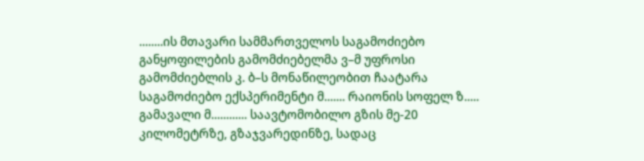........ის მთავარი სამმართველოს საგამოძიებო განყოფილების გამომძიებელმა ვ–მ უფროსი გამომძიებლის კ. ბ–ს მონაწილეობით ჩაატარა საგამოძიებო ექსპერიმენტი მ....... რაიონის სოფელ ზ..... გამავალი მ............ საავტომობილო გზის მე-20 კილომეტრზე, გზაჯვარედინზე, სადაც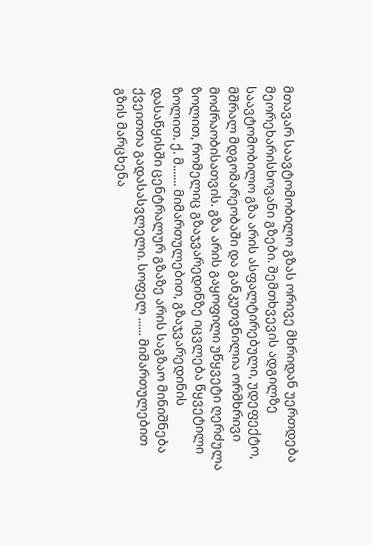მთავარ საავტომობილო გზას ორივე მხრიდან უერთდება მეორეხარისხოვანი გზები. შემთხვევის ადგილზე საავტომობილო გზა არის ასფალტირებული, უდეფექტო, მშრალ მდგომარეობაში და განკუთვნილია ორმხრივი მოძრაობისათვის. გზა არის გაყოფილი უწყვეტი ღერძულა ზოლით, რომელიც გზაჯვარედინზე იცვლება წყვეტილი ზოლით. ქ. მ....... მიმართულებით, გზაჯვარედინის დასაწყისში ცენტრალურ გზაზე არის საგზაო მინიშნება ქვეითთა გადასასვლელი. სოფელ ...... მიმართულებით გზის მარცხენა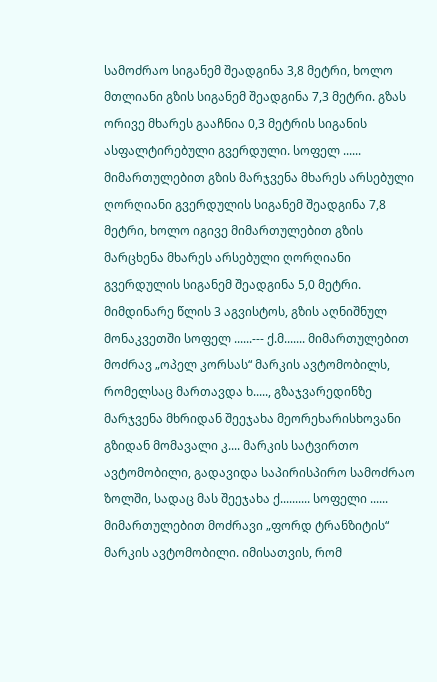სამოძრაო სიგანემ შეადგინა 3,8 მეტრი, ხოლო მთლიანი გზის სიგანემ შეადგინა 7,3 მეტრი. გზას ორივე მხარეს გააჩნია 0,3 მეტრის სიგანის ასფალტირებული გვერდული. სოფელ ...... მიმართულებით გზის მარჯვენა მხარეს არსებული ღორღიანი გვერდულის სიგანემ შეადგინა 7,8 მეტრი, ხოლო იგივე მიმართულებით გზის მარცხენა მხარეს არსებული ღორღიანი გვერდულის სიგანემ შეადგინა 5,0 მეტრი. მიმდინარე წლის 3 აგვისტოს, გზის აღნიშნულ მონაკვეთში სოფელ ......--- ქ.მ....... მიმართულებით მოძრავ „ოპელ კორსას“ მარკის ავტომობილს, რომელსაც მართავდა ხ....., გზაჯვარედინზე მარჯვენა მხრიდან შეეჯახა მეორეხარისხოვანი გზიდან მომავალი კ.... მარკის სატვირთო ავტომობილი, გადავიდა საპირისპირო სამოძრაო ზოლში, სადაც მას შეეჯახა ქ.......... სოფელი ...... მიმართულებით მოძრავი „ფორდ ტრანზიტის“ მარკის ავტომობილი. იმისათვის, რომ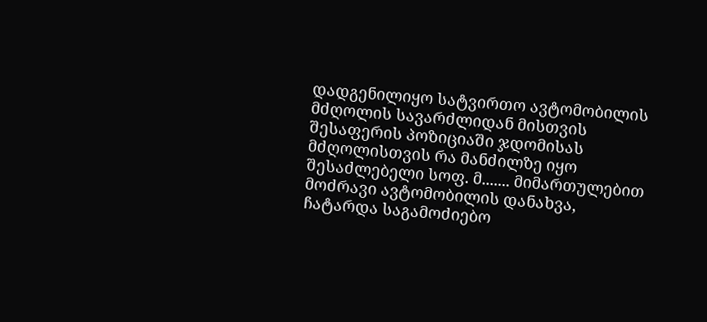დადგენილიყო სატვირთო ავტომობილის მძღოლის სავარძლიდან მისთვის შესაფერის პოზიციაში ჯდომისას მძღოლისთვის რა მანძილზე იყო შესაძლებელი სოფ. მ....... მიმართულებით მოძრავი ავტომობილის დანახვა, ჩატარდა საგამოძიებო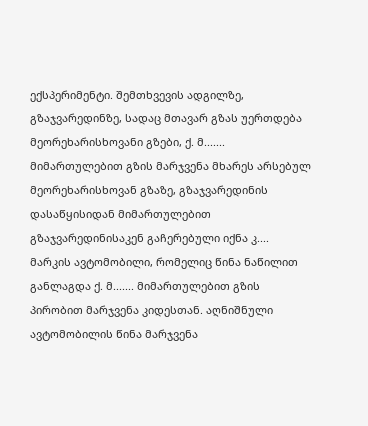ექსპერიმენტი. შემთხვევის ადგილზე, გზაჯვარედინზე, სადაც მთავარ გზას უერთდება მეორეხარისხოვანი გზები, ქ. მ....... მიმართულებით გზის მარჯვენა მხარეს არსებულ მეორეხარისხოვან გზაზე, გზაჯვარედინის დასაწყისიდან მიმართულებით გზაჯვარედინისაკენ გაჩერებული იქნა კ.... მარკის ავტომობილი, რომელიც წინა ნაწილით განლაგდა ქ. მ....... მიმართულებით გზის პირობით მარჯვენა კიდესთან. აღნიშნული ავტომობილის წინა მარჯვენა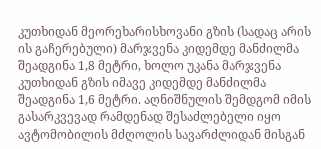კუთხიდან მეორეხარისხოვანი გზის (სადაც არის ის გაჩერებული) მარჯვენა კიდემდე მანძილმა შეადგინა 1,8 მეტრი, ხოლო უკანა მარჯვენა კუთხიდან გზის იმავე კიდემდე მანძილმა შეადგინა 1,6 მეტრი. აღნიშნულის შემდგომ იმის გასარკვევად რამდენად შესაძლებელი იყო ავტომობილის მძღოლის სავარძლიდან მისგან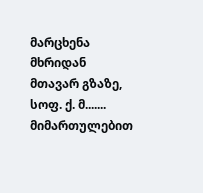მარცხენა მხრიდან მთავარ გზაზე, სოფ. ქ. მ....... მიმართულებით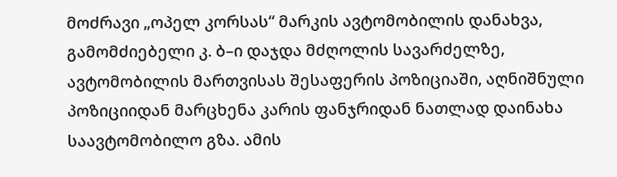მოძრავი „ოპელ კორსას“ მარკის ავტომობილის დანახვა, გამომძიებელი კ. ბ–ი დაჯდა მძღოლის სავარძელზე, ავტომობილის მართვისას შესაფერის პოზიციაში, აღნიშნული პოზიციიდან მარცხენა კარის ფანჯრიდან ნათლად დაინახა საავტომობილო გზა. ამის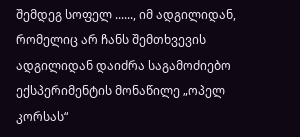შემდეგ სოფელ ......, იმ ადგილიდან, რომელიც არ ჩანს შემთხვევის ადგილიდან დაიძრა საგამოძიებო ექსპერიმენტის მონაწილე „ოპელ კორსას“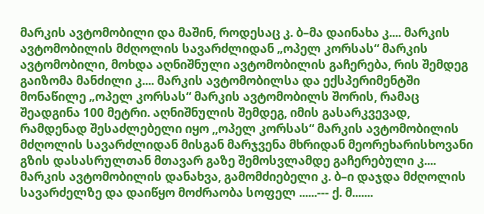მარკის ავტომობილი და მაშინ, როდესაც კ. ბ–მა დაინახა კ.... მარკის ავტომობილის მძღოლის სავარძლიდან „ოპელ კორსას“ მარკის ავტომობილი, მოხდა აღნიშნული ავტომობილის გაჩერება, რის შემდეგ გაიზომა მანძილი კ.... მარკის ავტომობილსა და ექსპერიმენტში მონაწილე „ოპელ კორსას“ მარკის ავტომობილს შორის, რამაც შეადგინა 100 მეტრი. აღნიშნულის შემდეგ, იმის გასარკვევად, რამდენად შესაძლებელი იყო ,,ოპელ კორსას“ მარკის ავტომობილის მძღოლის სავარძლიდან მისგან მარჯვენა მხრიდან მეორეხარისხოვანი გზის დასასრულთან მთავარ გაზე შემოსვლამდე გაჩერებული კ.... მარკის ავტომობილის დანახვა, გამომძიებელი კ. ბ–ი დაჯდა მძღოლის სავარძელზე და დაიწყო მოძრაობა სოფელ ......--- ქ. მ.......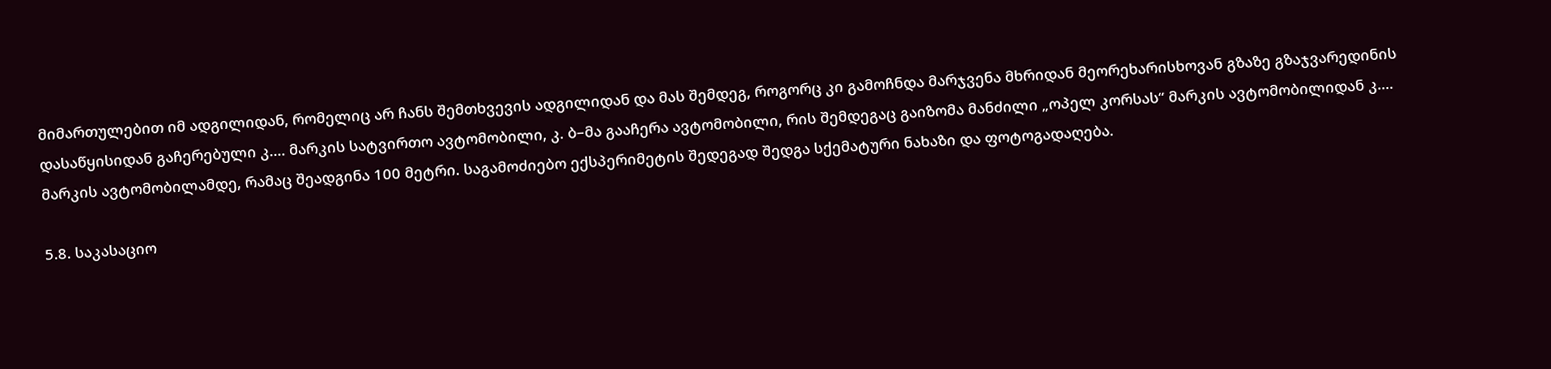მიმართულებით იმ ადგილიდან, რომელიც არ ჩანს შემთხვევის ადგილიდან და მას შემდეგ, როგორც კი გამოჩნდა მარჯვენა მხრიდან მეორეხარისხოვან გზაზე გზაჯვარედინის დასაწყისიდან გაჩერებული კ.... მარკის სატვირთო ავტომობილი, კ. ბ–მა გააჩერა ავტომობილი, რის შემდეგაც გაიზომა მანძილი „ოპელ კორსას“ მარკის ავტომობილიდან კ.... მარკის ავტომობილამდე, რამაც შეადგინა 100 მეტრი. საგამოძიებო ექსპერიმეტის შედეგად შედგა სქემატური ნახაზი და ფოტოგადაღება.

5.8. საკასაციო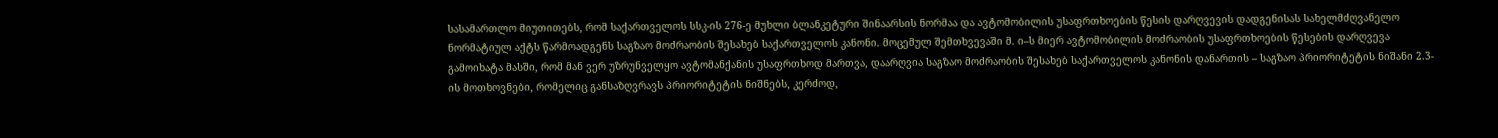სასამართლო მიუთითებს, რომ საქართველოს სსკ-ის 276-ე მუხლი ბლანკეტური შინაარსის ნორმაა და ავტომობილის უსაფრთხოების წესის დარღვევის დადგენისას სახელმძღვანელო ნორმატიულ აქტს წარმოადგენს საგზაო მოძრაობის შესახებ საქართველოს კანონი. მოცემულ შემთხვევაში მ. ი–ს მიერ ავტომობილის მოძრაობის უსაფრთხოების წესების დარღვევა გამოიხატა მასში, რომ მან ვერ უზრუნველყო ავტომანქანის უსაფრთხოდ მართვა, დაარღვია საგზაო მოძრაობის შესახებ საქართველოს კანონის დანართის – საგზაო პრიორიტეტის ნიშანი 2.3-ის მოთხოვნები, რომელიც განსაზღვრავს პრიორიტეტის ნიშნებს, კერძოდ,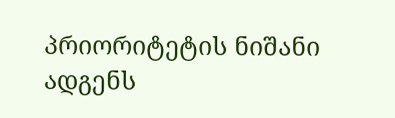პრიორიტეტის ნიშანი ადგენს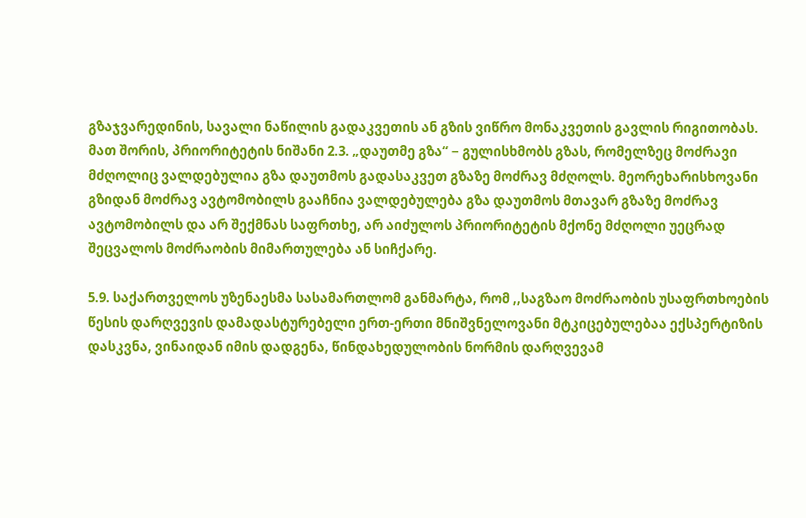გზაჯვარედინის, სავალი ნაწილის გადაკვეთის ან გზის ვიწრო მონაკვეთის გავლის რიგითობას. მათ შორის, პრიორიტეტის ნიშანი 2.3. „დაუთმე გზა“ − გულისხმობს გზას, რომელზეც მოძრავი მძღოლიც ვალდებულია გზა დაუთმოს გადასაკვეთ გზაზე მოძრავ მძღოლს. მეორეხარისხოვანი გზიდან მოძრავ ავტომობილს გააჩნია ვალდებულება გზა დაუთმოს მთავარ გზაზე მოძრავ ავტომობილს და არ შექმნას საფრთხე, არ აიძულოს პრიორიტეტის მქონე მძღოლი უეცრად შეცვალოს მოძრაობის მიმართულება ან სიჩქარე.

5.9. საქართველოს უზენაესმა სასამართლომ განმარტა, რომ ,,საგზაო მოძრაობის უსაფრთხოების წესის დარღვევის დამადასტურებელი ერთ-ერთი მნიშვნელოვანი მტკიცებულებაა ექსპერტიზის დასკვნა, ვინაიდან იმის დადგენა, წინდახედულობის ნორმის დარღვევამ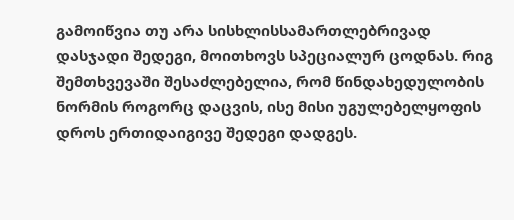გამოიწვია თუ არა სისხლისსამართლებრივად დასჯადი შედეგი, მოითხოვს სპეციალურ ცოდნას. რიგ შემთხვევაში შესაძლებელია, რომ წინდახედულობის ნორმის როგორც დაცვის, ისე მისი უგულებელყოფის დროს ერთიდაიგივე შედეგი დადგეს.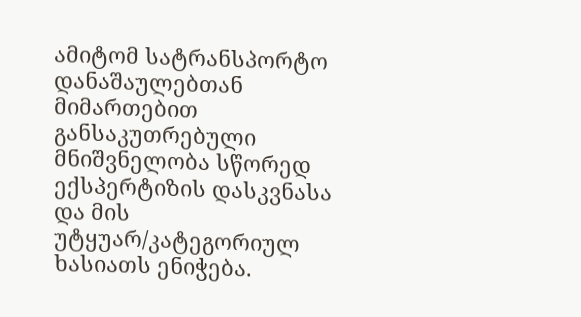ამიტომ სატრანსპორტო დანაშაულებთან მიმართებით განსაკუთრებული მნიშვნელობა სწორედ ექსპერტიზის დასკვნასა და მის უტყუარ/კატეგორიულ ხასიათს ენიჭება.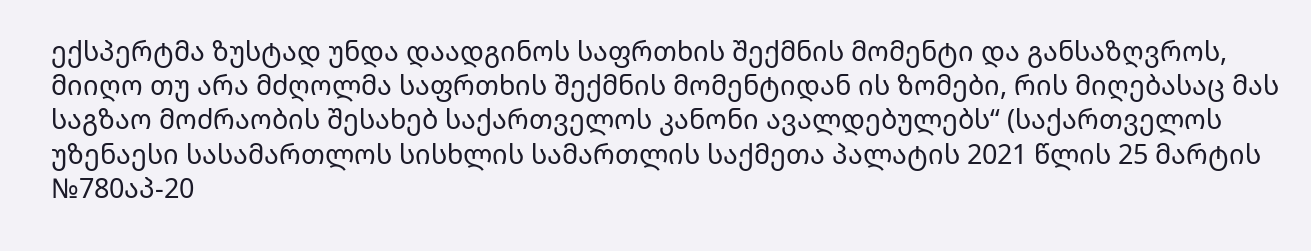ექსპერტმა ზუსტად უნდა დაადგინოს საფრთხის შექმნის მომენტი და განსაზღვროს, მიიღო თუ არა მძღოლმა საფრთხის შექმნის მომენტიდან ის ზომები, რის მიღებასაც მას საგზაო მოძრაობის შესახებ საქართველოს კანონი ავალდებულებს“ (საქართველოს უზენაესი სასამართლოს სისხლის სამართლის საქმეთა პალატის 2021 წლის 25 მარტის №780აპ-20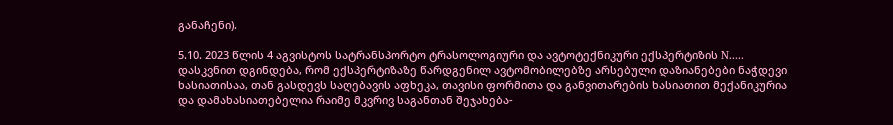განაჩენი).

5.10. 2023 წლის 4 აგვისტოს სატრანსპორტო ტრასოლოგიური და ავტოტექნიკური ექსპერტიზის N..... დასკვნით დგინდება, რომ ექსპერტიზაზე წარდგენილ ავტომობილებზე არსებული დაზიანებები ნაჭდევი ხასიათისაა, თან გასდევს საღებავის აფხეკა, თავისი ფორმითა და განვითარების ხასიათით მექანიკურია და დამახასიათებელია რაიმე მკვრივ საგანთან შეჯახება-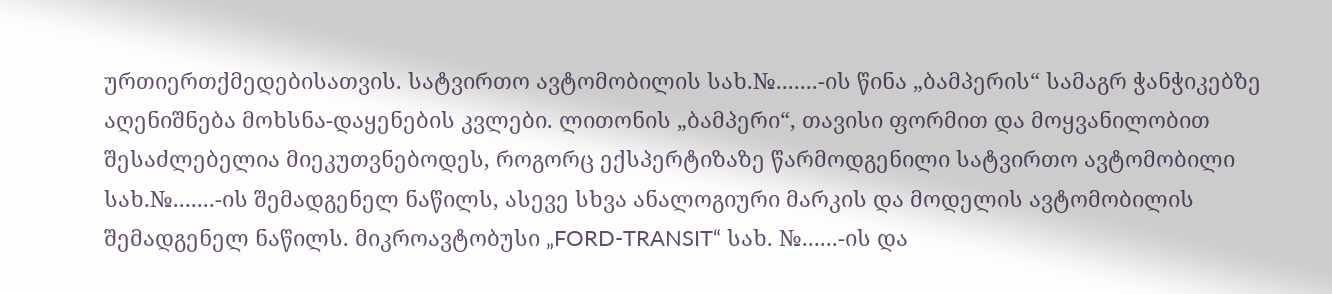ურთიერთქმედებისათვის. სატვირთო ავტომობილის სახ.№.......-ის წინა „ბამპერის“ სამაგრ ჭანჭიკებზე აღენიშნება მოხსნა-დაყენების კვლები. ლითონის „ბამპერი“, თავისი ფორმით და მოყვანილობით შესაძლებელია მიეკუთვნებოდეს, როგორც ექსპერტიზაზე წარმოდგენილი სატვირთო ავტომობილი სახ.№.......-ის შემადგენელ ნაწილს, ასევე სხვა ანალოგიური მარკის და მოდელის ავტომობილის შემადგენელ ნაწილს. მიკროავტობუსი „FORD-TRANSIT“ სახ. №......-ის და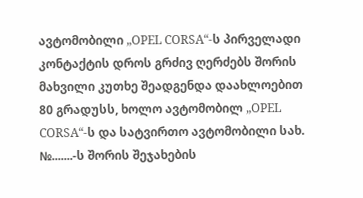ავტომობილი „OPEL CORSA“-ს პირველადი კონტაქტის დროს გრძივ ღერძებს შორის მახვილი კუთხე შეადგენდა დაახლოებით 80 გრადუსს, ხოლო ავტომობილ „OPEL CORSA“-ს და სატვირთო ავტომობილი სახ. №.......-ს შორის შეჯახების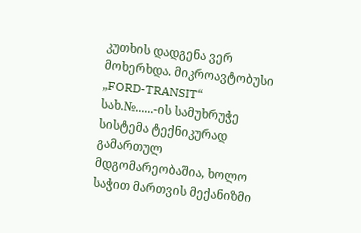კუთხის დადგენა ვერ მოხერხდა. მიკროავტობუსი „FORD-TRANSIT“ სახ.№......-ის სამუხრუჭე სისტემა ტექნიკურად გამართულ მდგომარეობაშია, ხოლო საჭით მართვის მექანიზმი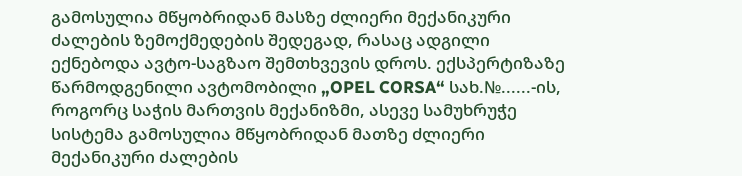გამოსულია მწყობრიდან მასზე ძლიერი მექანიკური ძალების ზემოქმედების შედეგად, რასაც ადგილი ექნებოდა ავტო-საგზაო შემთხვევის დროს. ექსპერტიზაზე წარმოდგენილი ავტომობილი „OPEL CORSA“ სახ.№......-ის, როგორც საჭის მართვის მექანიზმი, ასევე სამუხრუჭე სისტემა გამოსულია მწყობრიდან მათზე ძლიერი მექანიკური ძალების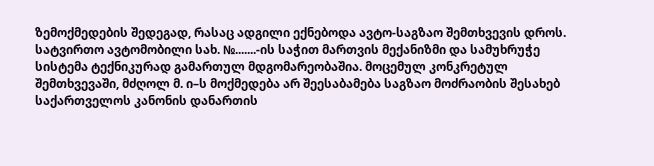ზემოქმედების შედეგად, რასაც ადგილი ექნებოდა ავტო-საგზაო შემთხვევის დროს. სატვირთო ავტომობილი სახ. №.......-ის საჭით მართვის მექანიზმი და სამუხრუჭე სისტემა ტექნიკურად გამართულ მდგომარეობაშია. მოცემულ კონკრეტულ შემთხვევაში, მძღოლ მ. ი–ს მოქმედება არ შეესაბამება საგზაო მოძრაობის შესახებ საქართველოს კანონის დანართის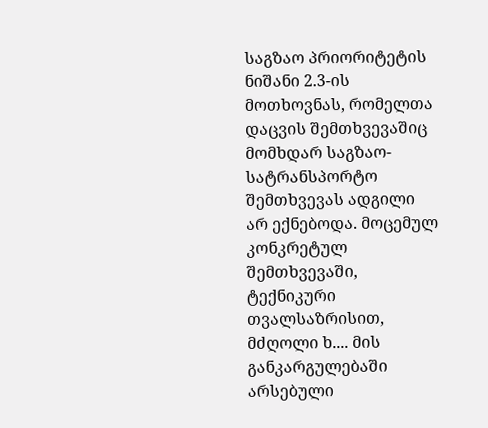საგზაო პრიორიტეტის ნიშანი 2.3-ის მოთხოვნას, რომელთა დაცვის შემთხვევაშიც მომხდარ საგზაო-სატრანსპორტო შემთხვევას ადგილი არ ექნებოდა. მოცემულ კონკრეტულ შემთხვევაში, ტექნიკური თვალსაზრისით, მძღოლი ხ.... მის განკარგულებაში არსებული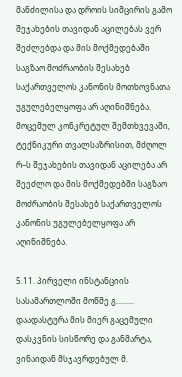მანძილისა და დროის სიმცირის გამო შეჯახების თავიდან აცილებას ვერ შეძლებდა და მის მოქმედებაში საგზაო მოძრაობის შესახებ საქართველოს კანონის მოთხოვნათა უგულებელყოფა არ აღინიშნება. მოცემულ კონკრეტულ შემთხვევაში, ტექნიკური თვალსაზრისით, მძღოლ რ–ს შეჯახების თავიდან აცილება არ შეეძლო და მის მოქმედებში საგზაო მოძრაობის შესახებ საქართველოს კანონის უგულებელყოფა არ აღინიშნება.

5.11. პირველი ინსტანციის სასამართლოში მოწმე გ......... დაადასტურა მის მიერ გაცემული დასკვნის სისწორე და განმარტა, ვინაიდან მსჯავრდებულ მ.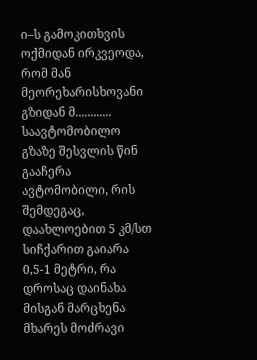ი–ს გამოკითხვის ოქმიდან ირკვეოდა, რომ მან მეორეხარისხოვანი გზიდან მ............ საავტომობილო გზაზე შესვლის წინ გააჩერა ავტომობილი, რის შემდეგაც, დაახლოებით 5 კმ/სთ სიჩქარით გაიარა 0,5-1 მეტრი, რა დროსაც დაინახა მისგან მარცხენა მხარეს მოძრავი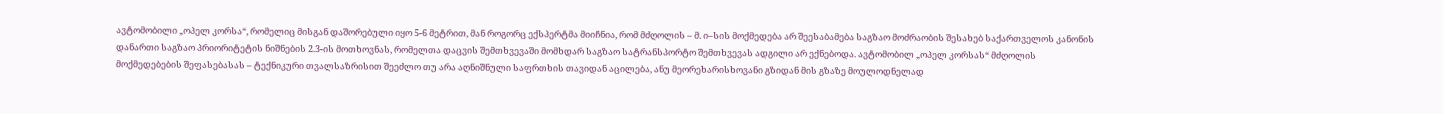ავტომობილი „ოპელ კორსა“, რომელიც მისგან დაშორებული იყო 5-6 მეტრით, მან როგორც ექსპერტმა მიიჩნია, რომ მძღოლის – მ. ი–სის მოქმედება არ შეესაბამება საგზაო მოძრაობის შესახებ საქართველოს კანონის დანართი საგზაო პრიორიტეტის ნიშნების 2.3-ის მოთხოვნას, რომელთა დაცვის შემთხვევაში მომხდარ საგზაო სატრანსპორტო შემთხვევას ადგილი არ ექნებოდა. ავტომობილ „ოპელ კორსას“ მძღოლის მოქმედებების შეფასებასას – ტექნიკური თვალსაზრისით შეეძლო თუ არა აღნიშნული საფრთხის თავიდან აცილება, ანუ მეორეხარისხოვანი გზიდან მის გზაზე მოულოდნელად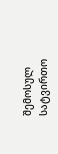შემოსულ სატვირთო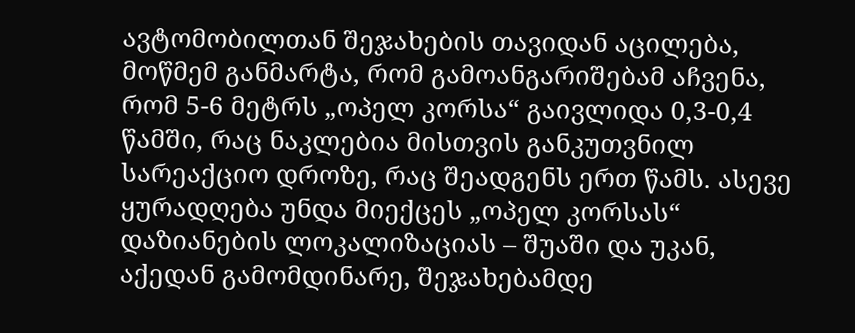ავტომობილთან შეჯახების თავიდან აცილება, მოწმემ განმარტა, რომ გამოანგარიშებამ აჩვენა, რომ 5-6 მეტრს „ოპელ კორსა“ გაივლიდა 0,3-0,4 წამში, რაც ნაკლებია მისთვის განკუთვნილ სარეაქციო დროზე, რაც შეადგენს ერთ წამს. ასევე ყურადღება უნდა მიექცეს „ოპელ კორსას“ დაზიანების ლოკალიზაციას – შუაში და უკან, აქედან გამომდინარე, შეჯახებამდე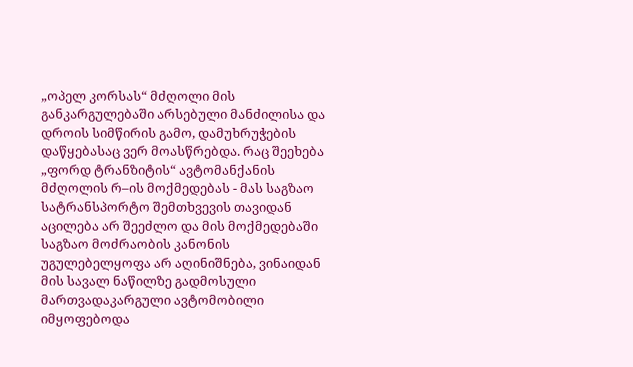„ოპელ კორსას“ მძღოლი მის განკარგულებაში არსებული მანძილისა და დროის სიმწირის გამო, დამუხრუჭების დაწყებასაც ვერ მოასწრებდა. რაც შეეხება „ფორდ ტრანზიტის“ ავტომანქანის მძღოლის რ–ის მოქმედებას - მას საგზაო სატრანსპორტო შემთხვევის თავიდან აცილება არ შეეძლო და მის მოქმედებაში საგზაო მოძრაობის კანონის უგულებელყოფა არ აღინიშნება, ვინაიდან მის სავალ ნაწილზე გადმოსული მართვადაკარგული ავტომობილი იმყოფებოდა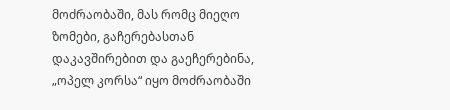მოძრაობაში, მას რომც მიეღო ზომები, გაჩერებასთან დაკავშირებით და გაეჩერებინა, „ოპელ კორსა“ იყო მოძრაობაში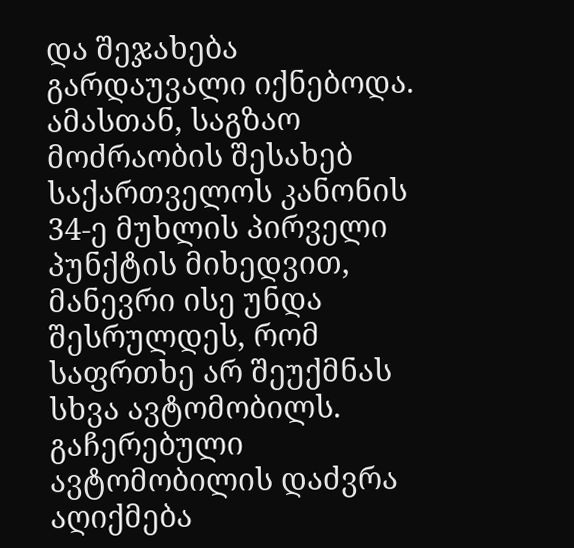და შეჯახება გარდაუვალი იქნებოდა. ამასთან, საგზაო მოძრაობის შესახებ საქართველოს კანონის 34-ე მუხლის პირველი პუნქტის მიხედვით, მანევრი ისე უნდა შესრულდეს, რომ საფრთხე არ შეუქმნას სხვა ავტომობილს. გაჩერებული ავტომობილის დაძვრა აღიქმება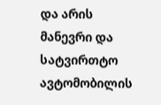და არის მანევრი და სატვირთტო ავტომობილის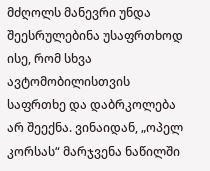მძღოლს მანევრი უნდა შეესრულებინა უსაფრთხოდ ისე, რომ სხვა ავტომობილისთვის საფრთხე და დაბრკოლება არ შეექნა. ვინაიდან, „ოპელ კორსას“ მარჯვენა ნაწილში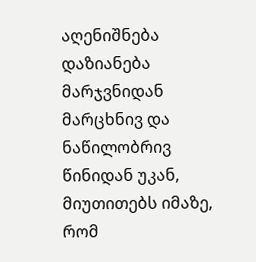აღენიშნება დაზიანება მარჯვნიდან მარცხნივ და ნაწილობრივ წინიდან უკან, მიუთითებს იმაზე, რომ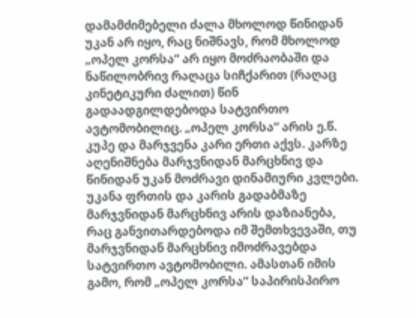დამამძიმებელი ძალა მხოლოდ წინიდან უკან არ იყო, რაც ნიშნავს, რომ მხოლოდ „ოპელ კორსა“ არ იყო მოძრაობაში და ნაწილობრივ რაღაცა სიჩქარით (რაღაც კინეტიკური ძალით) წინ გადაადგილდებოდა სატვირთო ავტომობილიც. „ოპელ კორსა“ არის ე.წ. კუპე და მარჯვენა კარი ერთი აქვს. კარზე აღენიშნება მარჯვნიდან მარცხნივ და წინიდან უკან მოძრავი დინამიური კვლები. უკანა ფრთის და კარის გადაბმაზე მარჯვნიდან მარცხნივ არის დაზიანება, რაც განვითარდებოდა იმ შემთხვევაში, თუ მარჯვნიდან მარცხნივ იმოძრავებდა სატვირთო ავტომობილი. ამასთან იმის გამო, რომ „ოპელ კორსა“ საპირისპირო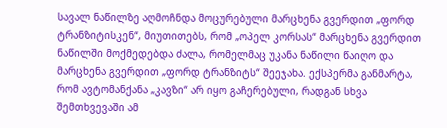სავალ ნაწილზე აღმოჩნდა მოცურებული მარცხენა გვერდით „ფორდ ტრანზიტისკენ“, მიუთითებს, რომ „ოპელ კორსას“ მარცხენა გვერდით ნაწილში მოქმედებდა ძალა, რომელმაც უკანა ნაწილი წაიღო და მარცხენა გვერდით „ფორდ ტრანზიტს“ შეეჯახა. ექსპერმა განმარტა, რომ ავტომანქანა „კავზი“ არ იყო გაჩერებული, რადგან სხვა შემთხვევაში ამ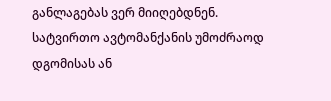განლაგებას ვერ მიიღებდნენ. სატვირთო ავტომანქანის უმოძრაოდ დგომისას ან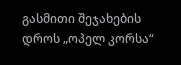გასმითი შეჯახების დროს „ოპელ კორსა“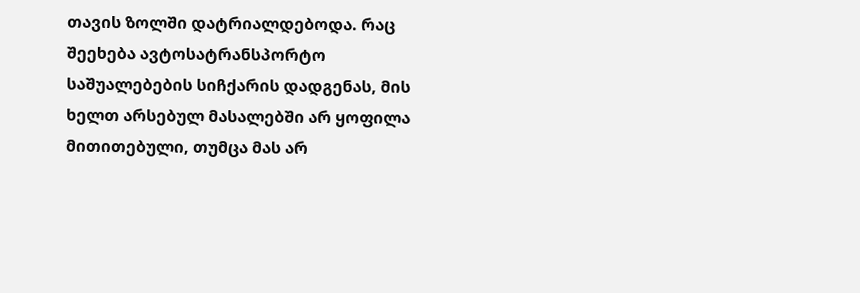თავის ზოლში დატრიალდებოდა. რაც შეეხება ავტოსატრანსპორტო საშუალებების სიჩქარის დადგენას, მის ხელთ არსებულ მასალებში არ ყოფილა მითითებული, თუმცა მას არ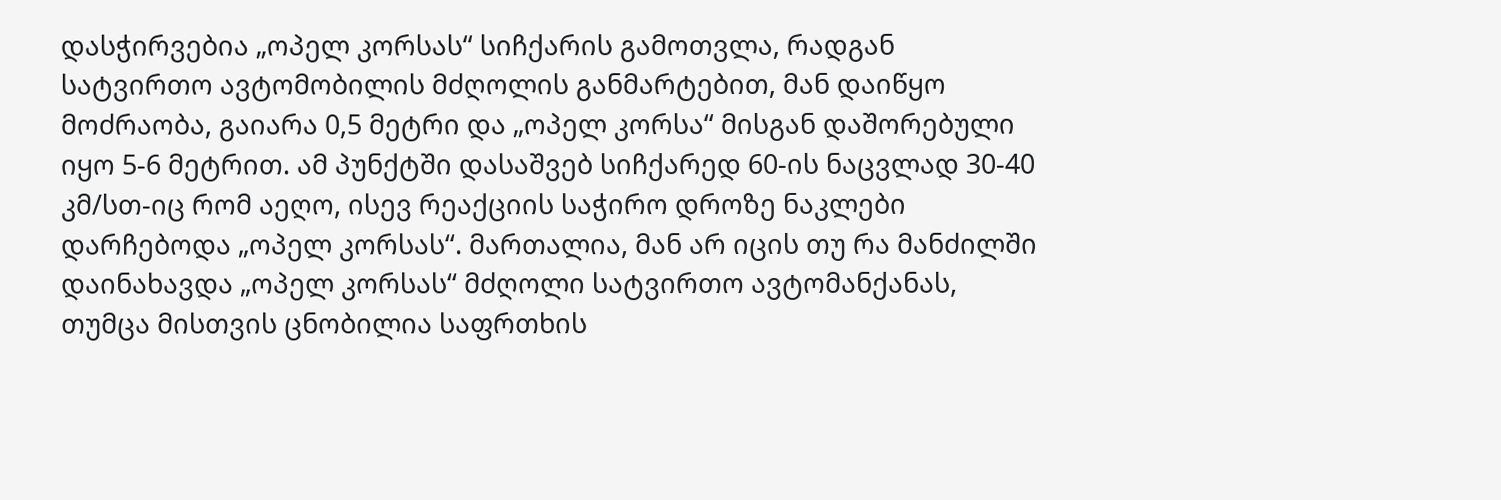დასჭირვებია „ოპელ კორსას“ სიჩქარის გამოთვლა, რადგან სატვირთო ავტომობილის მძღოლის განმარტებით, მან დაიწყო მოძრაობა, გაიარა 0,5 მეტრი და „ოპელ კორსა“ მისგან დაშორებული იყო 5-6 მეტრით. ამ პუნქტში დასაშვებ სიჩქარედ 60-ის ნაცვლად 30-40 კმ/სთ-იც რომ აეღო, ისევ რეაქციის საჭირო დროზე ნაკლები დარჩებოდა „ოპელ კორსას“. მართალია, მან არ იცის თუ რა მანძილში დაინახავდა „ოპელ კორსას“ მძღოლი სატვირთო ავტომანქანას, თუმცა მისთვის ცნობილია საფრთხის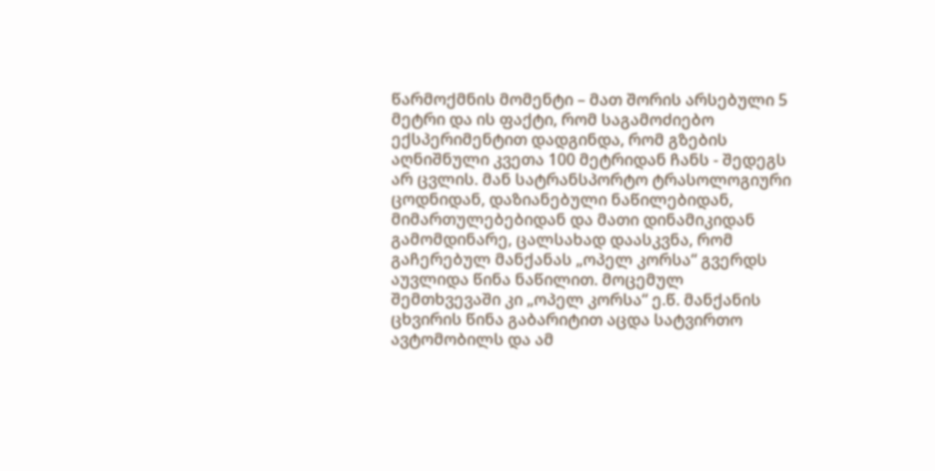წარმოქმნის მომენტი – მათ შორის არსებული 5 მეტრი და ის ფაქტი, რომ საგამოძიებო ექსპერიმენტით დადგინდა, რომ გზების აღნიშნული კვეთა 100 მეტრიდან ჩანს - შედეგს არ ცვლის. მან სატრანსპორტო ტრასოლოგიური ცოდნიდან, დაზიანებული ნაწილებიდან, მიმართულებებიდან და მათი დინამიკიდან გამომდინარე, ცალსახად დაასკვნა, რომ გაჩერებულ მანქანას „ოპელ კორსა“ გვერდს აუვლიდა წინა ნაწილით. მოცემულ შემთხვევაში კი „ოპელ კორსა“ ე.წ. მანქანის ცხვირის წინა გაბარიტით აცდა სატვირთო ავტომობილს და ამ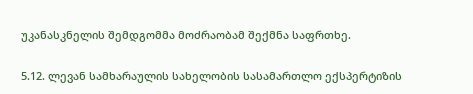უკანასკნელის შემდგომმა მოძრაობამ შექმნა საფრთხე.

5.12. ლევან სამხარაულის სახელობის სასამართლო ექსპერტიზის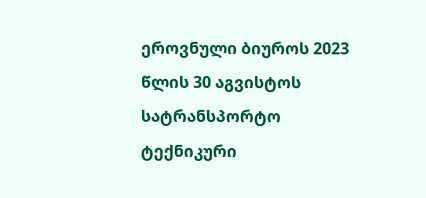ეროვნული ბიუროს 2023 წლის 30 აგვისტოს სატრანსპორტო ტექნიკური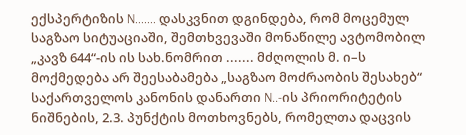ექსპერტიზის N....... დასკვნით დგინდება, რომ მოცემულ საგზაო სიტუაციაში, შემთხვევაში მონაწილე ავტომობილ „კავზ 644“-ის ის სახ.ნომრით ....... მძღოლის მ. ი–ს მოქმედება არ შეესაბამება „საგზაო მოძრაობის შესახებ“ საქართველოს კანონის დანართი N..-ის პრიორიტეტის ნიშნების, 2.3. პუნქტის მოთხოვნებს, რომელთა დაცვის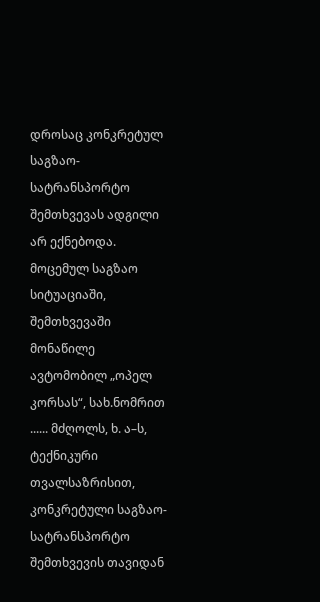დროსაც კონკრეტულ საგზაო-სატრანსპორტო შემთხვევას ადგილი არ ექნებოდა. მოცემულ საგზაო სიტუაციაში, შემთხვევაში მონაწილე ავტომობილ „ოპელ კორსას“, სახ.ნომრით ...... მძღოლს, ხ. ა–ს, ტექნიკური თვალსაზრისით, კონკრეტული საგზაო-სატრანსპორტო შემთხვევის თავიდან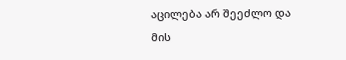აცილება არ შეეძლო და მის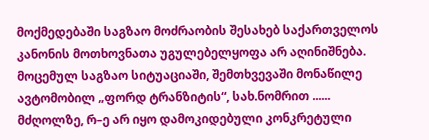მოქმედებაში საგზაო მოძრაობის შესახებ საქართველოს კანონის მოთხოვნათა უგულებელყოფა არ აღინიშნება. მოცემულ საგზაო სიტუაციაში, შემთხვევაში მონაწილე ავტომობილ „ფორდ ტრანზიტის“, სახ.ნომრით ...... მძღოლზე, რ–ე არ იყო დამოკიდებული კონკრეტული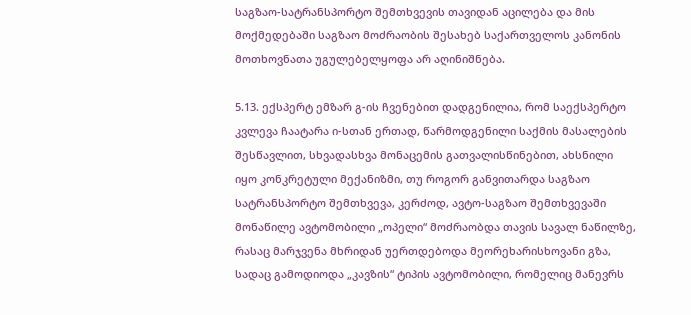საგზაო-სატრანსპორტო შემთხვევის თავიდან აცილება და მის მოქმედებაში საგზაო მოძრაობის შესახებ საქართველოს კანონის მოთხოვნათა უგულებელყოფა არ აღინიშნება.

5.13. ექსპერტ ემზარ გ-ის ჩვენებით დადგენილია, რომ საექსპერტო კვლევა ჩაატარა ი-სთან ერთად, წარმოდგენილი საქმის მასალების შესწავლით, სხვადასხვა მონაცემის გათვალისწინებით, ახსნილი იყო კონკრეტული მექანიზმი, თუ როგორ განვითარდა საგზაო სატრანსპორტო შემთხვევა, კერძოდ, ავტო-საგზაო შემთხვევაში მონაწილე ავტომობილი „ოპელი“ მოძრაობდა თავის სავალ ნაწილზე, რასაც მარჯვენა მხრიდან უერთდებოდა მეორეხარისხოვანი გზა, სადაც გამოდიოდა „კავზის“ ტიპის ავტომობილი, რომელიც მანევრს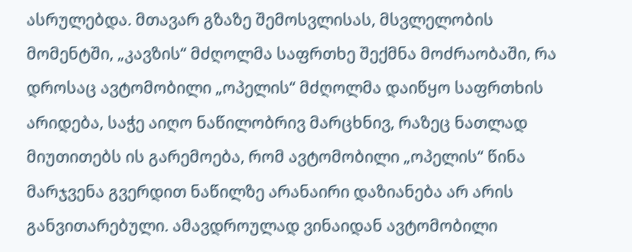ასრულებდა. მთავარ გზაზე შემოსვლისას, მსვლელობის მომენტში, „კავზის“ მძღოლმა საფრთხე შექმნა მოძრაობაში, რა დროსაც ავტომობილი „ოპელის“ მძღოლმა დაიწყო საფრთხის არიდება, საჭე აიღო ნაწილობრივ მარცხნივ, რაზეც ნათლად მიუთითებს ის გარემოება, რომ ავტომობილი „ოპელის“ წინა მარჯვენა გვერდით ნაწილზე არანაირი დაზიანება არ არის განვითარებული. ამავდროულად ვინაიდან ავტომობილი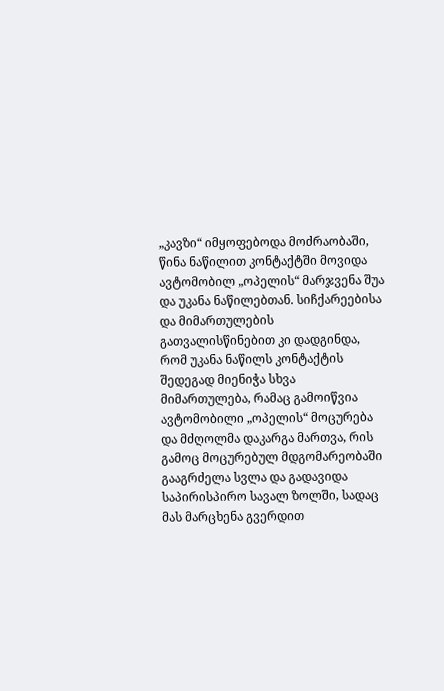„კავზი“ იმყოფებოდა მოძრაობაში, წინა ნაწილით კონტაქტში მოვიდა ავტომობილ „ოპელის“ მარჯვენა შუა და უკანა ნაწილებთან. სიჩქარეებისა და მიმართულების გათვალისწინებით კი დადგინდა, რომ უკანა ნაწილს კონტაქტის შედეგად მიენიჭა სხვა მიმართულება, რამაც გამოიწვია ავტომობილი „ოპელის“ მოცურება და მძღოლმა დაკარგა მართვა, რის გამოც მოცურებულ მდგომარეობაში გააგრძელა სვლა და გადავიდა საპირისპირო სავალ ზოლში, სადაც მას მარცხენა გვერდით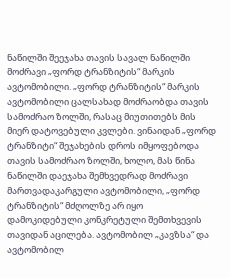ნაწილში შეეჯახა თავის სავალ ნაწილში მოძრავი „ფორდ ტრანზიტის“ მარკის ავტომობილი. „ფორდ ტრანზიტის“ მარკის ავტომობილი ცალსახად მოძრაობდა თავის სამოძრაო ზოლში, რასაც მიუთითებს მის მიერ დატოვებული კვლები. ვინაიდან „ფორდ ტრანზიტი“ შეჯახების დროს იმყოფებოდა თავის სამოძრაო ზოლში, ხოლო, მას წინა ნაწილში დაეჯახა შემხვედრად მოძრავი მართვადაკარგული ავტომობილი, „ფორდ ტრანზიტის“ მძღოლზე არ იყო დამოკიდებული კონკრეტული შემთხვევის თავიდან აცილება. ავტომობილ „კავზსა“ და ავტომობილ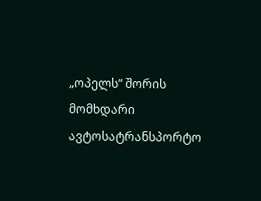„ოპელს“ შორის მომხდარი ავტოსატრანსპორტო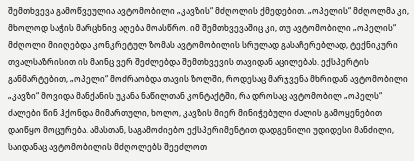შემთხვევა გამოწვეულია ავტომობილი „კავზის“ მძღოლის ქმედებით. „ოპელის“ მძღოლმა კი, მხოლოდ საჭის მარცხნივ აღება მოასწრო. იმ შემთხვევაშიც კი, თუ ავტომობილი „ოპელის“ მძღოლი მიიღებდა კონკრეტულ ზომას ავტომობილის სრულად გასაჩერებლად, ტექნიკური თვალსაზრისით ის მაინც ვერ შეძლებდა შემთხვევის თავიდან აცილებას. ექსპერტის განმარტებით, „ოპელი“ მოძრაობდა თავის ზოლში, როდესაც მარჯვენა მხრიდან ავტომობილი „კავზი“ მოვიდა მანქანის უკანა ნაწილთან კონტაქტში, რა დროსაც ავტომობილ „ოპელს“ ძალები წინ ჰქონდა მიმართული, ხოლო, კავზის მიერ მინიჭებული ძალის გამოყენებით დაიწყო მოცურება. ამასთან, საგამოძიებო ექსპერიმენტით დადგენილი უდიდესი მანძილი, საიდანაც ავტომობილის მძღოლებს შეეძლოთ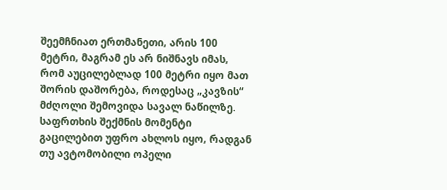შეემჩნიათ ერთმანეთი, არის 100 მეტრი, მაგრამ ეს არ ნიშნავს იმას, რომ აუცილებლად 100 მეტრი იყო მათ შორის დაშორება, როდესაც „კავზის“ მძღოლი შემოვიდა სავალ ნაწილზე. საფრთხის შექმნის მომენტი გაცილებით უფრო ახლოს იყო, რადგან თუ ავტომობილი ოპელი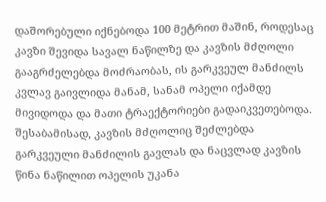დაშორებული იქნებოდა 100 მეტრით მაშინ, როდესაც კავზი შევიდა სავალ ნაწილზე და კავზის მძღოლი გააგრძელებდა მოძრაობას, ის გარკვეულ მანძილს კვლავ გაივლიდა მანამ, სანამ ოპელი იქამდე მივიდოდა და მათი ტრაექტორიები გადაიკვეთებოდა. შესაბამისად, კავზის მძღოლიც შეძლებდა გარკვეული მანძილის გავლას და ნაცვლად კავზის წინა ნაწილით ოპელის უკანა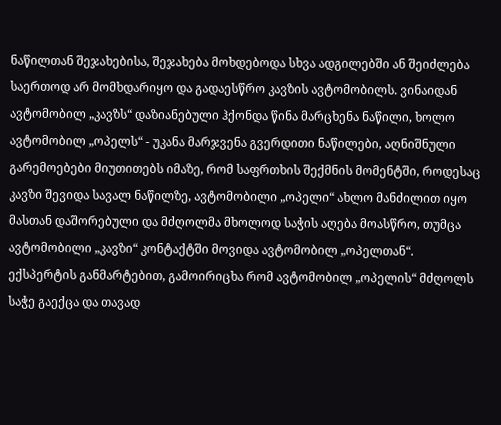ნაწილთან შეჯახებისა, შეჯახება მოხდებოდა სხვა ადგილებში ან შეიძლება საერთოდ არ მომხდარიყო და გადაესწრო კავზის ავტომობილს. ვინაიდან ავტომობილ „კავზს“ დაზიანებული ჰქონდა წინა მარცხენა ნაწილი, ხოლო ავტომობილ „ოპელს“ - უკანა მარჯვენა გვერდითი ნაწილები, აღნიშნული გარემოებები მიუთითებს იმაზე, რომ საფრთხის შექმნის მომენტში, როდესაც კავზი შევიდა სავალ ნაწილზე, ავტომობილი „ოპელი“ ახლო მანძილით იყო მასთან დაშორებული და მძღოლმა მხოლოდ საჭის აღება მოასწრო, თუმცა ავტომობილი „კავზი“ კონტაქტში მოვიდა ავტომობილ „ოპელთან“. ექსპერტის განმარტებით, გამოირიცხა რომ ავტომობილ „ოპელის“ მძღოლს საჭე გაექცა და თავად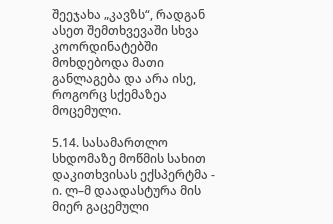შეეჯახა „კავზს“, რადგან ასეთ შემთხვევაში სხვა კოორდინატებში მოხდებოდა მათი განლაგება და არა ისე, როგორც სქემაზეა მოცემული.

5.14. სასამართლო სხდომაზე მოწმის სახით დაკითხვისას ექსპერტმა - ი. ლ–მ დაადასტურა მის მიერ გაცემული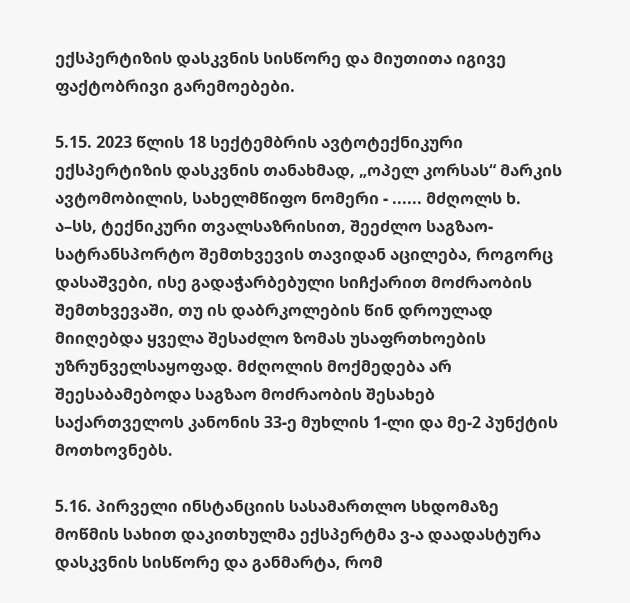ექსპერტიზის დასკვნის სისწორე და მიუთითა იგივე ფაქტობრივი გარემოებები.

5.15. 2023 წლის 18 სექტემბრის ავტოტექნიკური ექსპერტიზის დასკვნის თანახმად, „ოპელ კორსას“ მარკის ავტომობილის, სახელმწიფო ნომერი - ...... მძღოლს ხ. ა–სს, ტექნიკური თვალსაზრისით, შეეძლო საგზაო-სატრანსპორტო შემთხვევის თავიდან აცილება, როგორც დასაშვები, ისე გადაჭარბებული სიჩქარით მოძრაობის შემთხვევაში, თუ ის დაბრკოლების წინ დროულად მიიღებდა ყველა შესაძლო ზომას უსაფრთხოების უზრუნველსაყოფად. მძღოლის მოქმედება არ შეესაბამებოდა საგზაო მოძრაობის შესახებ საქართველოს კანონის 33-ე მუხლის 1-ლი და მე-2 პუნქტის მოთხოვნებს.

5.16. პირველი ინსტანციის სასამართლო სხდომაზე მოწმის სახით დაკითხულმა ექსპერტმა ვ-ა დაადასტურა დასკვნის სისწორე და განმარტა, რომ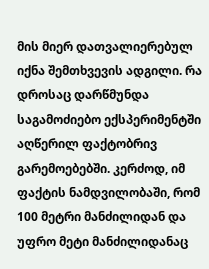მის მიერ დათვალიერებულ იქნა შემთხვევის ადგილი. რა დროსაც დარწმუნდა საგამოძიებო ექსპერიმენტში აღწერილ ფაქტობრივ გარემოებებში. კერძოდ, იმ ფაქტის ნამდვილობაში, რომ 100 მეტრი მანძილიდან და უფრო მეტი მანძილიდანაც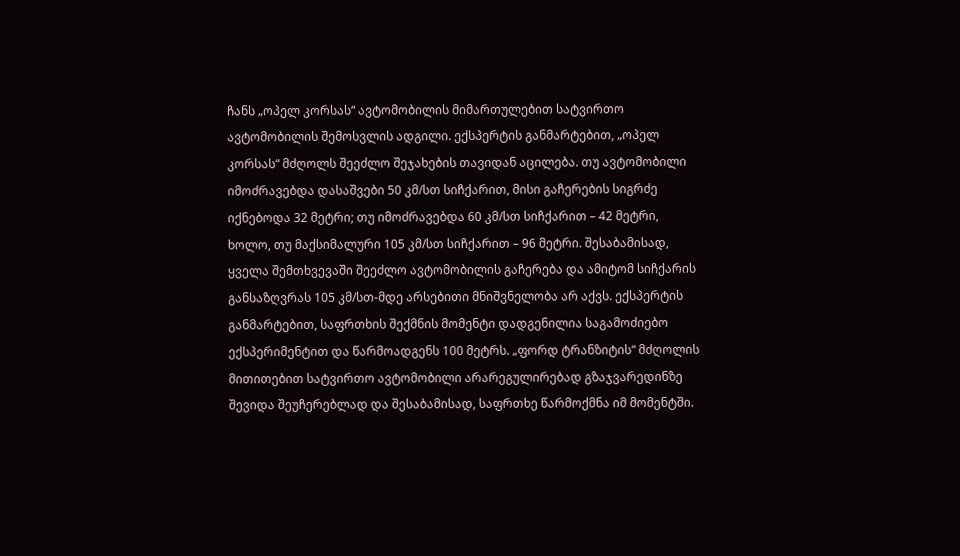ჩანს „ოპელ კორსას“ ავტომობილის მიმართულებით სატვირთო ავტომობილის შემოსვლის ადგილი. ექსპერტის განმარტებით, „ოპელ კორსას“ მძღოლს შეეძლო შეჯახების თავიდან აცილება. თუ ავტომობილი იმოძრავებდა დასაშვები 50 კმ/სთ სიჩქარით, მისი გაჩერების სიგრძე იქნებოდა 32 მეტრი; თუ იმოძრავებდა 60 კმ/სთ სიჩქარით – 42 მეტრი, ხოლო, თუ მაქსიმალური 105 კმ/სთ სიჩქარით – 96 მეტრი. შესაბამისად, ყველა შემთხვევაში შეეძლო ავტომობილის გაჩერება და ამიტომ სიჩქარის განსაზღვრას 105 კმ/სთ-მდე არსებითი მნიშვნელობა არ აქვს. ექსპერტის განმარტებით, საფრთხის შექმნის მომენტი დადგენილია საგამოძიებო ექსპერიმენტით და წარმოადგენს 100 მეტრს. „ფორდ ტრანზიტის“ მძღოლის მითითებით სატვირთო ავტომობილი არარეგულირებად გზაჯვარედინზე შევიდა შეუჩერებლად და შესაბამისად, საფრთხე წარმოქმნა იმ მომენტში.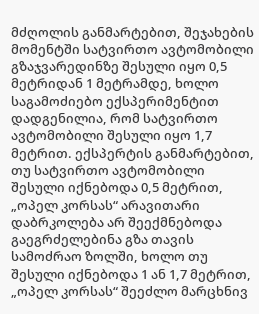მძღოლის განმარტებით, შეჯახების მომენტში სატვირთო ავტომობილი გზაჯვარედინზე შესული იყო 0,5 მეტრიდან 1 მეტრამდე, ხოლო საგამოძიებო ექსპერიმენტით დადგენილია, რომ სატვირთო ავტომობილი შესული იყო 1,7 მეტრით. ექსპერტის განმარტებით, თუ სატვირთო ავტომობილი შესული იქნებოდა 0,5 მეტრით, „ოპელ კორსას“ არავითარი დაბრკოლება არ შეექმნებოდა გაეგრძელებინა გზა თავის სამოძრაო ზოლში, ხოლო თუ შესული იქნებოდა 1 ან 1,7 მეტრით, „ოპელ კორსას“ შეეძლო მარცხნივ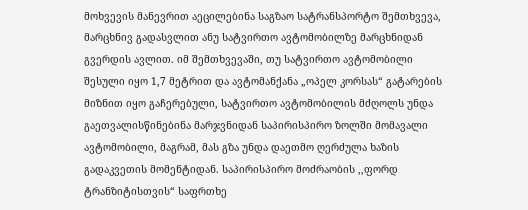მოხვევის მანევრით აეცილებინა საგზაო სატრანსპორტო შემთხვევა, მარცხნივ გადასვლით ანუ სატვირთო ავტომობილზე მარცხნიდან გვერდის ავლით. იმ შემთხვევაში, თუ სატვირთო ავტომობილი შესული იყო 1,7 მეტრით და ავტომანქანა „ოპელ კორსას“ გატარების მიზნით იყო გაჩერებული, სატვირთო ავტომობილის მძღოლს უნდა გაეთვალისწინებინა მარჯვნიდან საპირისპირო ზოლში მომავალი ავტომობილი, მაგრამ, მას გზა უნდა დაეთმო ღერძულა ხაზის გადაკვეთის მომენტიდან. საპირისპირო მოძრაობის ,,ფორდ ტრანზიტისთვის“ საფრთხე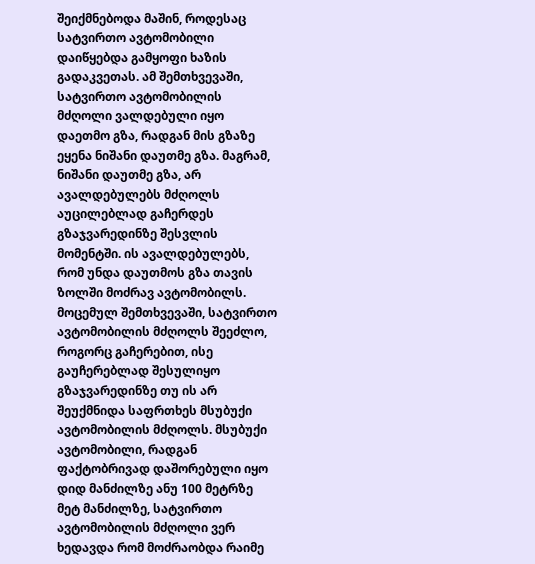შეიქმნებოდა მაშინ, როდესაც სატვირთო ავტომობილი დაიწყებდა გამყოფი ხაზის გადაკვეთას. ამ შემთხვევაში, სატვირთო ავტომობილის მძღოლი ვალდებული იყო დაეთმო გზა, რადგან მის გზაზე ეყენა ნიშანი დაუთმე გზა. მაგრამ, ნიშანი დაუთმე გზა, არ ავალდებულებს მძღოლს აუცილებლად გაჩერდეს გზაჯვარედინზე შესვლის მომენტში. ის ავალდებულებს, რომ უნდა დაუთმოს გზა თავის ზოლში მოძრავ ავტომობილს. მოცემულ შემთხვევაში, სატვირთო ავტომობილის მძღოლს შეეძლო, როგორც გაჩერებით, ისე გაუჩერებლად შესულიყო გზაჯვარედინზე თუ ის არ შეუქმნიდა საფრთხეს მსუბუქი ავტომობილის მძღოლს. მსუბუქი ავტომობილი, რადგან ფაქტობრივად დაშორებული იყო დიდ მანძილზე ანუ 100 მეტრზე მეტ მანძილზე, სატვირთო ავტომობილის მძღოლი ვერ ხედავდა რომ მოძრაობდა რაიმე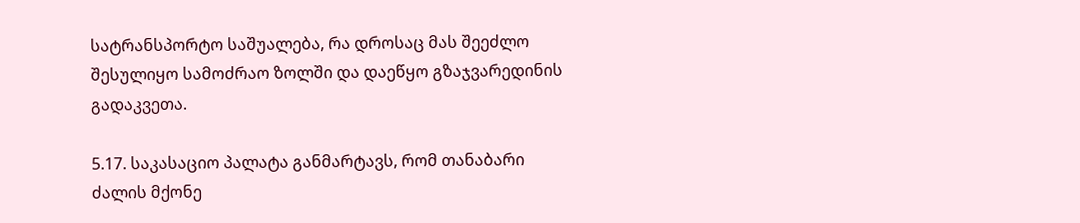სატრანსპორტო საშუალება, რა დროსაც მას შეეძლო შესულიყო სამოძრაო ზოლში და დაეწყო გზაჯვარედინის გადაკვეთა.

5.17. საკასაციო პალატა განმარტავს, რომ თანაბარი ძალის მქონე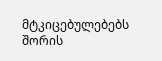მტკიცებულებებს შორის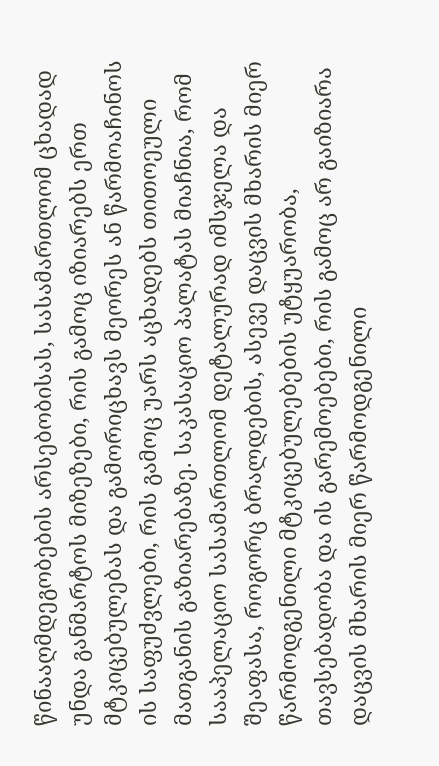წინააღმდეგობების არსებობისას, სასამართლომ ცხადად უნდა განმარტოს მიზეზები, რის გამოც იზიარებს ერთ მტკიცებულებას და გამორიცხავს მეორეს ან წარმოაჩინოს ის საფუძვლები, რის გამოც უარს აცხადებს თითოეული მათგანის გაზიარებაზე. საკასაციო პალატას მიაჩნია, რომ სააპელაციო სასამართლომ დეტალურად იმსჯელა და შეაფასა, როგორც ბრალდების, ასევე დაცვის მხარის მიერ წარმოდგენილი მტკიცებულებების უტყუარობა, თავსებადობა და ის გარემოებები, რის გამოც არ გაიზიარა დაცვის მხარის მიერ წარმოდგენილი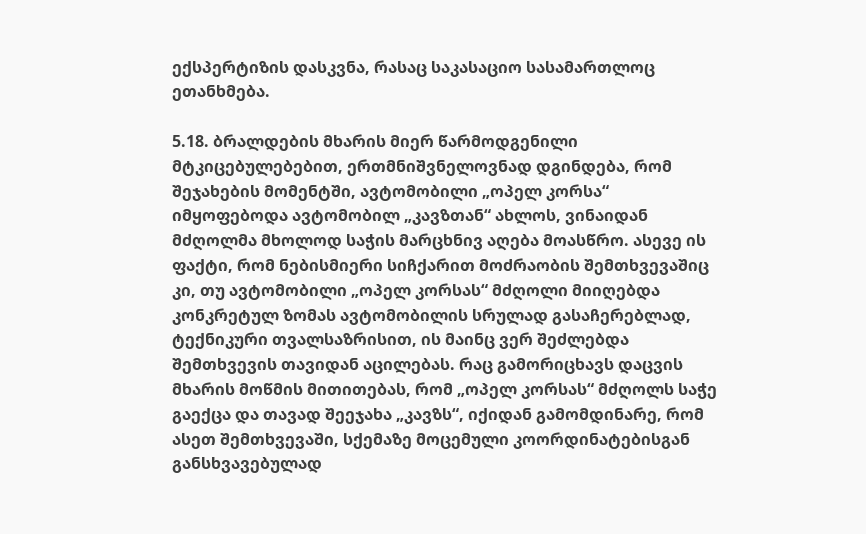ექსპერტიზის დასკვნა, რასაც საკასაციო სასამართლოც ეთანხმება.

5.18. ბრალდების მხარის მიერ წარმოდგენილი მტკიცებულებებით, ერთმნიშვნელოვნად დგინდება, რომ შეჯახების მომენტში, ავტომობილი „ოპელ კორსა“ იმყოფებოდა ავტომობილ „კავზთან“ ახლოს, ვინაიდან მძღოლმა მხოლოდ საჭის მარცხნივ აღება მოასწრო. ასევე ის ფაქტი, რომ ნებისმიერი სიჩქარით მოძრაობის შემთხვევაშიც კი, თუ ავტომობილი „ოპელ კორსას“ მძღოლი მიიღებდა კონკრეტულ ზომას ავტომობილის სრულად გასაჩერებლად, ტექნიკური თვალსაზრისით, ის მაინც ვერ შეძლებდა შემთხვევის თავიდან აცილებას. რაც გამორიცხავს დაცვის მხარის მოწმის მითითებას, რომ „ოპელ კორსას“ მძღოლს საჭე გაექცა და თავად შეეჯახა „კავზს“, იქიდან გამომდინარე, რომ ასეთ შემთხვევაში, სქემაზე მოცემული კოორდინატებისგან განსხვავებულად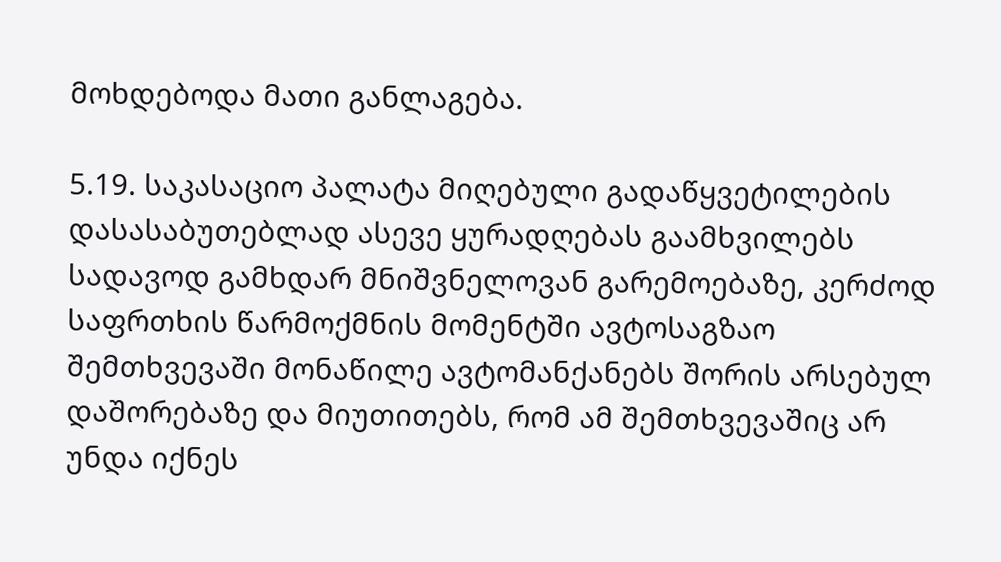მოხდებოდა მათი განლაგება.

5.19. საკასაციო პალატა მიღებული გადაწყვეტილების დასასაბუთებლად ასევე ყურადღებას გაამხვილებს სადავოდ გამხდარ მნიშვნელოვან გარემოებაზე, კერძოდ საფრთხის წარმოქმნის მომენტში ავტოსაგზაო შემთხვევაში მონაწილე ავტომანქანებს შორის არსებულ დაშორებაზე და მიუთითებს, რომ ამ შემთხვევაშიც არ უნდა იქნეს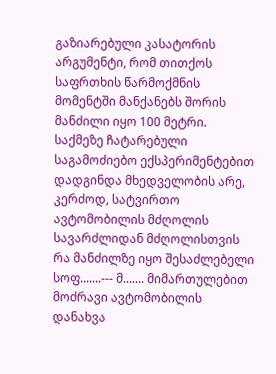გაზიარებული კასატორის არგუმენტი, რომ თითქოს საფრთხის წარმოქმნის მომენტში მანქანებს შორის მანძილი იყო 100 მეტრი. საქმეზე ჩატარებული საგამოძიებო ექსპერიმენტებით დადგინდა მხედველობის არე, კერძოდ, სატვირთო ავტომობილის მძღოლის სავარძლიდან მძღოლისთვის რა მანძილზე იყო შესაძლებელი სოფ.......--- მ....... მიმართულებით მოძრავი ავტომობილის დანახვა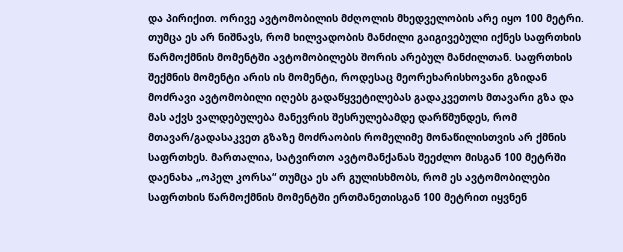და პირიქით. ორივე ავტომობილის მძღოლის მხედველობის არე იყო 100 მეტრი. თუმცა ეს არ ნიშნავს, რომ ხილვადობის მანძილი გაიგივებული იქნეს საფრთხის წარმოქმნის მომენტში ავტომობილებს შორის არებულ მანძილთან. საფრთხის შექმნის მომენტი არის ის მომენტი, როდესაც მეორეხარისხოვანი გზიდან მოძრავი ავტომობილი იღებს გადაწყვეტილებას გადაკვეთოს მთავარი გზა და მას აქვს ვალდებულება მანევრის შესრულებამდე დარწმუნდეს, რომ მთავარ/გადასაკვეთ გზაზე მოძრაობის რომელიმე მონაწილისთვის არ ქმნის საფრთხეს. მართალია, სატვირთო ავტომანქანას შეეძლო მისგან 100 მეტრში დაენახა „ოპელ კორსა“ თუმცა ეს არ გულისხმობს, რომ ეს ავტომობილები საფრთხის წარმოქმნის მომენტში ერთმანეთისგან 100 მეტრით იყვნენ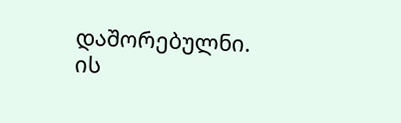დაშორებულნი. ის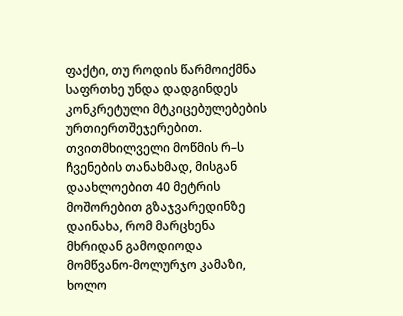ფაქტი, თუ როდის წარმოიქმნა საფრთხე უნდა დადგინდეს კონკრეტული მტკიცებულებების ურთიერთშეჯერებით. თვითმხილველი მოწმის რ–ს ჩვენების თანახმად, მისგან დაახლოებით 40 მეტრის მოშორებით გზაჯვარედინზე დაინახა, რომ მარცხენა მხრიდან გამოდიოდა მომწვანო-მოლურჯო კამაზი, ხოლო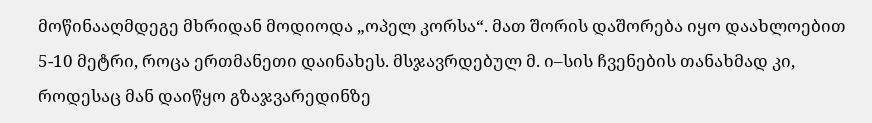მოწინააღმდეგე მხრიდან მოდიოდა „ოპელ კორსა“. მათ შორის დაშორება იყო დაახლოებით 5-10 მეტრი, როცა ერთმანეთი დაინახეს. მსჯავრდებულ მ. ი–სის ჩვენების თანახმად კი, როდესაც მან დაიწყო გზაჯვარედინზე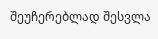შეუჩერებლად შესვლა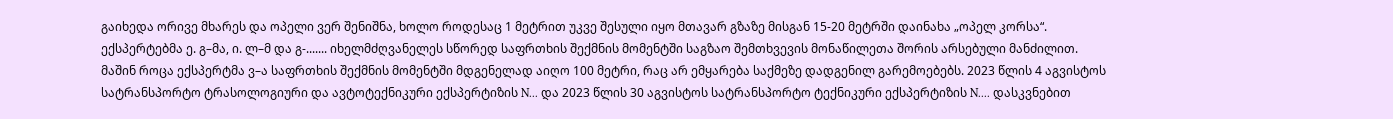გაიხედა ორივე მხარეს და ოპელი ვერ შენიშნა, ხოლო როდესაც 1 მეტრით უკვე შესული იყო მთავარ გზაზე მისგან 15-20 მეტრში დაინახა „ოპელ კორსა“. ექსპერტებმა ე. გ–მა, ი. ლ–მ და გ-....... იხელმძღვანელეს სწორედ საფრთხის შექმნის მომენტში საგზაო შემთხვევის მონაწილეთა შორის არსებული მანძილით. მაშინ როცა ექსპერტმა ვ–ა საფრთხის შექმნის მომენტში მდგენელად აიღო 100 მეტრი, რაც არ ემყარება საქმეზე დადგენილ გარემოებებს. 2023 წლის 4 აგვისტოს სატრანსპორტო ტრასოლოგიური და ავტოტექნიკური ექსპერტიზის N... და 2023 წლის 30 აგვისტოს სატრანსპორტო ტექნიკური ექსპერტიზის N.... დასკვნებით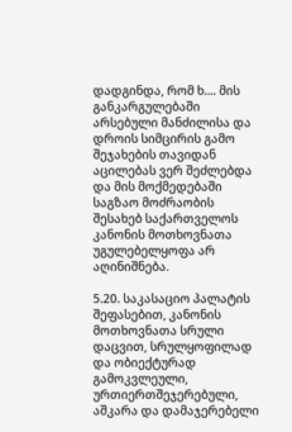დადგინდა, რომ ხ.... მის განკარგულებაში არსებული მანძილისა და დროის სიმცირის გამო შეჯახების თავიდან აცილებას ვერ შეძლებდა და მის მოქმედებაში საგზაო მოძრაობის შესახებ საქართველოს კანონის მოთხოვნათა უგულებელყოფა არ აღინიშნება.

5.20. საკასაციო პალატის შეფასებით, კანონის მოთხოვნათა სრული დაცვით, სრულყოფილად და ობიექტურად გამოკვლეული, ურთიერთშეჯერებული, აშკარა და დამაჯერებელი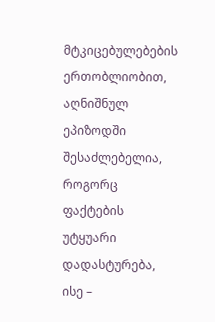მტკიცებულებების ერთობლიობით, აღნიშნულ ეპიზოდში შესაძლებელია, როგორც ფაქტების უტყუარი დადასტურება, ისე –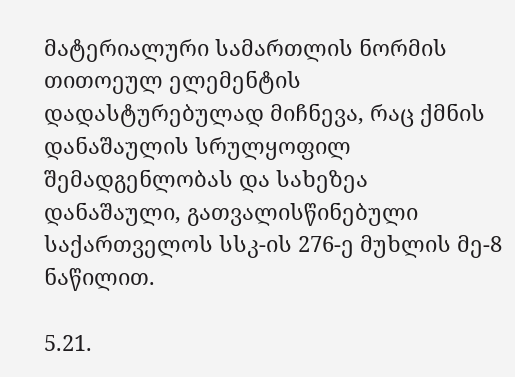მატერიალური სამართლის ნორმის თითოეულ ელემენტის დადასტურებულად მიჩნევა, რაც ქმნის დანაშაულის სრულყოფილ შემადგენლობას და სახეზეა დანაშაული, გათვალისწინებული საქართველოს სსკ-ის 276-ე მუხლის მე-8 ნაწილით.

5.21.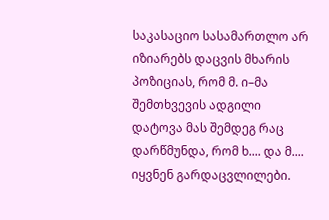საკასაციო სასამართლო არ იზიარებს დაცვის მხარის პოზიციას, რომ მ. ი–მა შემთხვევის ადგილი დატოვა მას შემდეგ რაც დარწმუნდა, რომ ხ.... და მ.... იყვნენ გარდაცვლილები.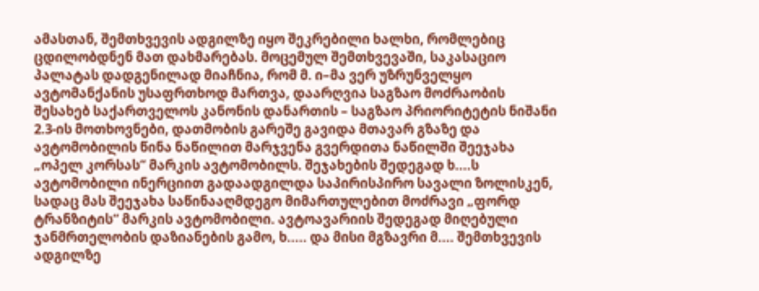ამასთან, შემთხვევის ადგილზე იყო შეკრებილი ხალხი, რომლებიც ცდილობდნენ მათ დახმარებას. მოცემულ შემთხვევაში, საკასაციო პალატას დადგენილად მიაჩნია, რომ მ. ი–მა ვერ უზრუნველყო ავტომანქანის უსაფრთხოდ მართვა, დაარღვია საგზაო მოძრაობის შესახებ საქართველოს კანონის დანართის – საგზაო პრიორიტეტის ნიშანი 2.3-ის მოთხოვნები, დათმობის გარეშე გავიდა მთავარ გზაზე და ავტომობილის წინა ნაწილით მარჯვენა გვერდითა ნაწილში შეეჯახა „ოპელ კორსას“ მარკის ავტომობილს. შეჯახების შედეგად ხ....ს ავტომობილი ინერციით გადაადგილდა საპირისპირო სავალი ზოლისკენ, სადაც მას შეეჯახა საწინააღმდეგო მიმართულებით მოძრავი „ფორდ ტრანზიტის“ მარკის ავტომობილი. ავტოავარიის შედეგად მიღებული ჯანმრთელობის დაზიანების გამო, ხ..... და მისი მგზავრი მ.... შემთხვევის ადგილზე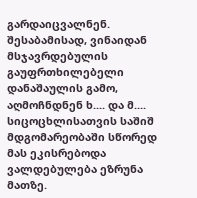გარდაიცვალნენ. შესაბამისად, ვინაიდან მსჯავრდებულის გაუფრთხილებელი დანაშაულის გამო, აღმოჩნდნენ ხ.... და მ.... სიცოცხლისათვის საშიშ მდგომარეობაში სწორედ მას ეკისრებოდა ვალდებულება ეზრუნა მათზე.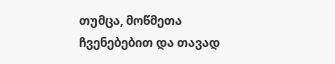თუმცა, მოწმეთა ჩვენებებით და თავად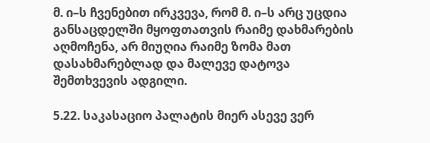მ. ი–ს ჩვენებით ირკვევა, რომ მ. ი–ს არც უცდია განსაცდელში მყოფთათვის რაიმე დახმარების აღმოჩენა, არ მიუღია რაიმე ზომა მათ დასახმარებლად და მალევე დატოვა შემთხვევის ადგილი.

5.22. საკასაციო პალატის მიერ ასევე ვერ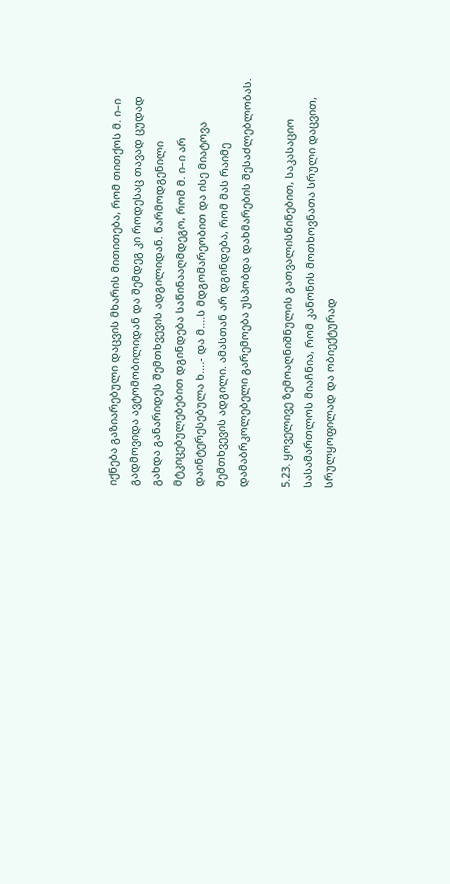იქნება გაზიარებული დაცვის მხარის მითითება, რომ თითქოს მ. ი–ი გადმოვიდა ავტომობილიდან და შემდეგ კი როდესაც თავად ცუდად გახდა განარიდეს შემთხვევის ადგილიდან. წარმოდგენილი მტკიცებულებებით დგინდება საწინააღმდეგო, რომ მ. ი–ი არ დაინტერესებულა ხ....- და მ....ს მდგომარეობით და ისე მიატოვა შემთხვევის ადგილი. ამასთან არ დგინდება, რომ მას რაიმე დამაბრკოლებელი გარემოება უსპობდა დახმარების შესაძლებლობას.

5.23. ყოველივე ზემოაღნიშნულის გათვალისწინებით, საკასაციო სასამართლოს მიაჩნია, რომ კანონის მოთხოვნათა სრული დაცვით, სრულყოფილად და ობიექტურად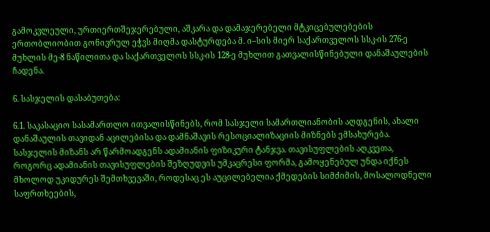გამოკვლეული, ურთიერთშეჯერებული, აშკარა და დამაჯერებელი მტკიცებულებების ერთობლიობით გონივრულ ეჭვს მიღმა დასტურდება მ. ი–სის მიერ საქართველოს სსკ-ის 276-ე მუხლის მე-8 ნაწილითა და საქართველოს სსკ-ის 128-ე მუხლით გათვალისწინებული დანაშაულების ჩადენა.

6. სასჯელის დასაბუთება:

6.1. საკასაციო სასამართლო ითვალისწინებს, რომ სასჯელი სამართლიანობის აღდგენის, ახალი დანაშაულის თავიდან აცილებისა და დამნაშავის რესოციალიზაციის მიზნებს ემსახურება. სასჯელის მიზანს არ წარმოადგენს ადამიანის ფიზიკური ტანჯვა. თავისუფლების აღკვეთა, როგორც ადამიანის თავისუფლების შეზღუდვის უმკაცრესი ფორმა, გამოყენებულ უნდა იქნეს მხოლოდ უკიდურეს შემთხვევაში, როდესაც ეს აუცილებელია ქმედების სიმძიმის, მოსალოდნელი საფრთხეების,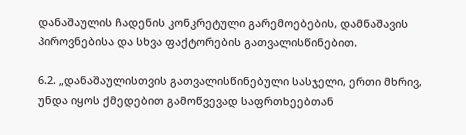დანაშაულის ჩადენის კონკრეტული გარემოებების, დამნაშავის პიროვნებისა და სხვა ფაქტორების გათვალისწინებით.

6.2. „დანაშაულისთვის გათვალისწინებული სასჯელი, ერთი მხრივ, უნდა იყოს ქმედებით გამოწვევად საფრთხეებთან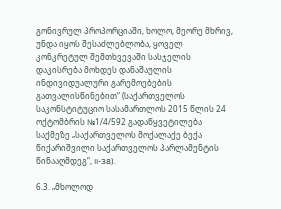გონივრულ პროპორციაში, ხოლო, მეორე მხრივ, უნდა იყოს შესაძლებლობა, ყოველ კონკრეტულ შემთხვევაში სასჯელის დაკისრება მოხდეს დანაშაულის ინდივიდუალური გარემოებების გათვალისწინებით“ (საქართველოს საკონსტიტუციო სასამართლოს 2015 წლის 24 ოქტომბრის №1/4/592 გადაწყვეტილება საქმეზე „საქართველოს მოქალაქე ბექა წიქარიშვილი საქართველოს პარლამენტის წინააღმდეგ“, II-38).

6.3. „მხოლოდ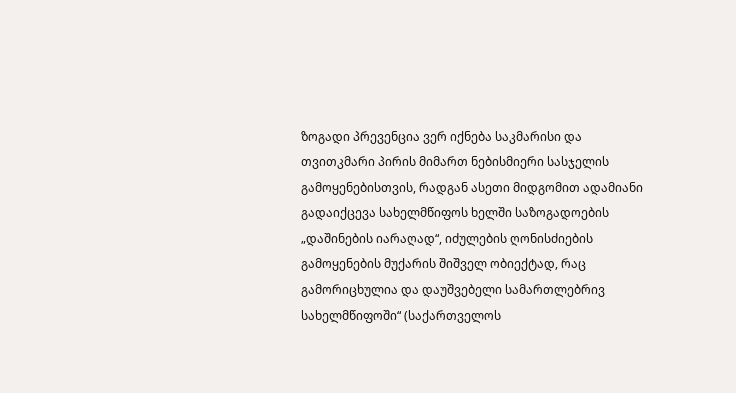ზოგადი პრევენცია ვერ იქნება საკმარისი და თვითკმარი პირის მიმართ ნებისმიერი სასჯელის გამოყენებისთვის, რადგან ასეთი მიდგომით ადამიანი გადაიქცევა სახელმწიფოს ხელში საზოგადოების „დაშინების იარაღად“, იძულების ღონისძიების გამოყენების მუქარის შიშველ ობიექტად, რაც გამორიცხულია და დაუშვებელი სამართლებრივ სახელმწიფოში“ (საქართველოს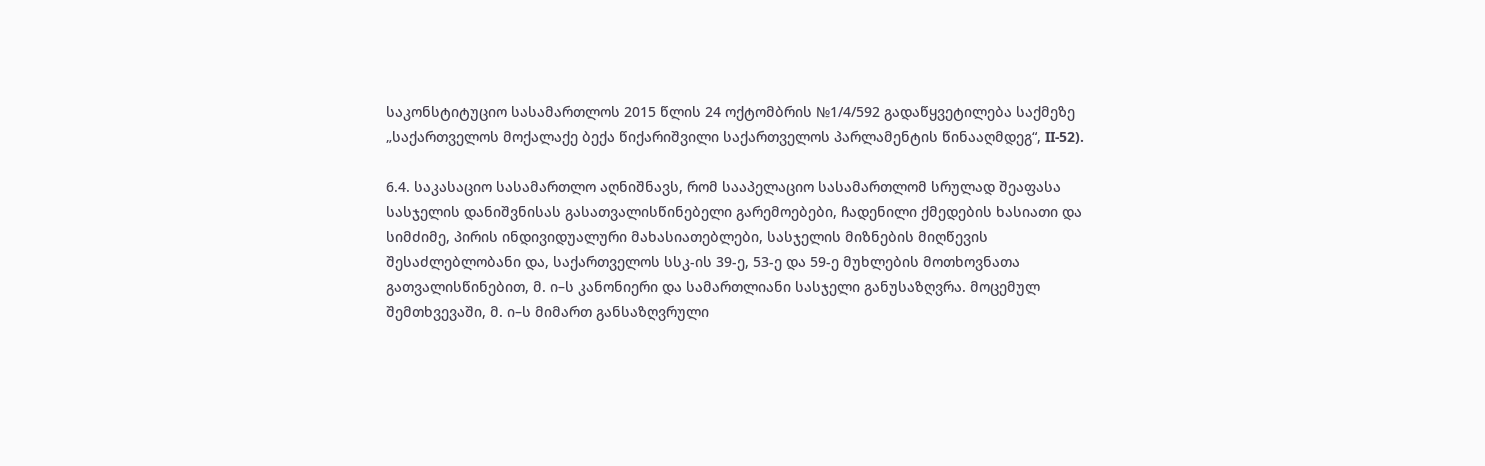საკონსტიტუციო სასამართლოს 2015 წლის 24 ოქტომბრის №1/4/592 გადაწყვეტილება საქმეზე „საქართველოს მოქალაქე ბექა წიქარიშვილი საქართველოს პარლამენტის წინააღმდეგ“, II-52).

6.4. საკასაციო სასამართლო აღნიშნავს, რომ სააპელაციო სასამართლომ სრულად შეაფასა სასჯელის დანიშვნისას გასათვალისწინებელი გარემოებები, ჩადენილი ქმედების ხასიათი და სიმძიმე, პირის ინდივიდუალური მახასიათებლები, სასჯელის მიზნების მიღწევის შესაძლებლობანი და, საქართველოს სსკ-ის 39-ე, 53-ე და 59-ე მუხლების მოთხოვნათა გათვალისწინებით, მ. ი–ს კანონიერი და სამართლიანი სასჯელი განუსაზღვრა. მოცემულ შემთხვევაში, მ. ი–ს მიმართ განსაზღვრული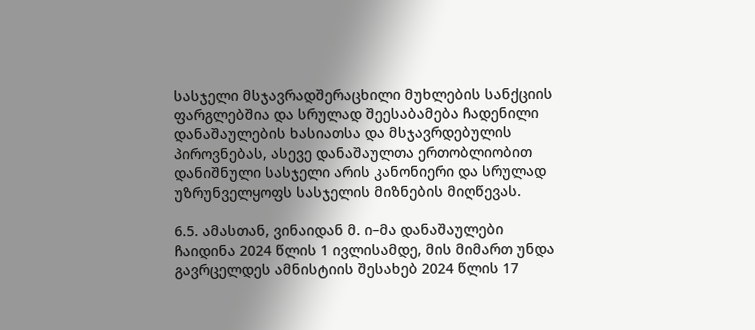სასჯელი მსჯავრადშერაცხილი მუხლების სანქციის ფარგლებშია და სრულად შეესაბამება ჩადენილი დანაშაულების ხასიათსა და მსჯავრდებულის პიროვნებას, ასევე დანაშაულთა ერთობლიობით დანიშნული სასჯელი არის კანონიერი და სრულად უზრუნველყოფს სასჯელის მიზნების მიღწევას.

6.5. ამასთან, ვინაიდან მ. ი–მა დანაშაულები ჩაიდინა 2024 წლის 1 ივლისამდე, მის მიმართ უნდა გავრცელდეს ამნისტიის შესახებ 2024 წლის 17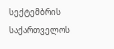სექტემბრის საქართველოს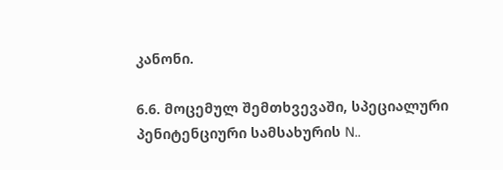კანონი.

6.6. მოცემულ შემთხვევაში, სპეციალური პენიტენციური სამსახურის N..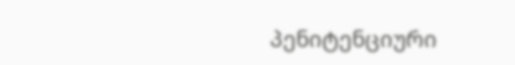პენიტენციური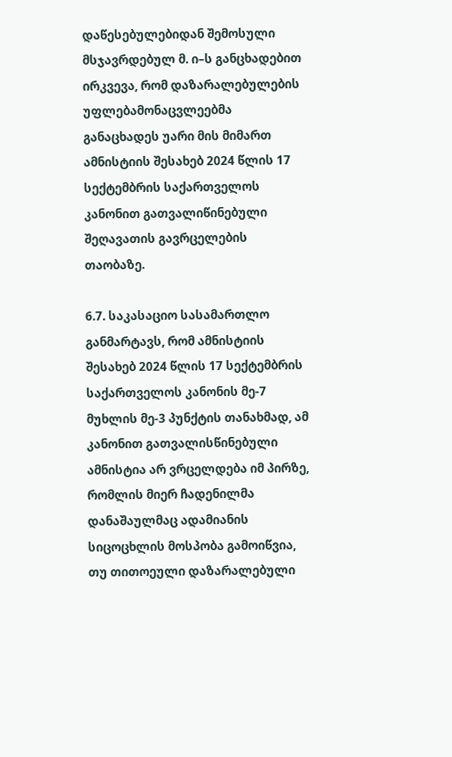დაწესებულებიდან შემოსული მსჯავრდებულ მ. ი–ს განცხადებით ირკვევა, რომ დაზარალებულების უფლებამონაცვლეებმა განაცხადეს უარი მის მიმართ ამნისტიის შესახებ 2024 წლის 17 სექტემბრის საქართველოს კანონით გათვალიწინებული შეღავათის გავრცელების თაობაზე.

6.7. საკასაციო სასამართლო განმარტავს, რომ ამნისტიის შესახებ 2024 წლის 17 სექტემბრის საქართველოს კანონის მე-7 მუხლის მე-3 პუნქტის თანახმად, ამ კანონით გათვალისწინებული ამნისტია არ ვრცელდება იმ პირზე, რომლის მიერ ჩადენილმა დანაშაულმაც ადამიანის სიცოცხლის მოსპობა გამოიწვია, თუ თითოეული დაზარალებული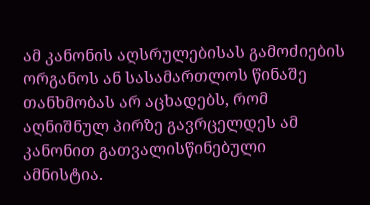ამ კანონის აღსრულებისას გამოძიების ორგანოს ან სასამართლოს წინაშე თანხმობას არ აცხადებს, რომ აღნიშნულ პირზე გავრცელდეს ამ კანონით გათვალისწინებული ამნისტია.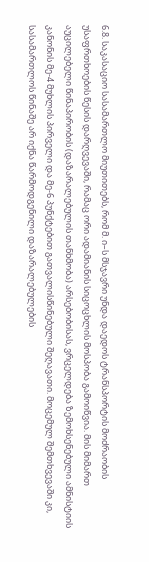6.8. საკასაციო სასამართლო მიუთითებს, რომ მ. ი–ს მსჯავრი უნდა დაედოს ტრანსპორტის მოძრაობის უსაფრთხოების წესის დარღვევაში, რამაც ორი ადამიანის სიცოცხლის მოსპობა გამოიწვია. მის მიმართ აუცილებელი წინაპირობის (დაზარალებულის თანხმობა) არსებობისას, ვრცელდება ზემოხსენებული ამნისტიის კანონის მე-4 მუხლის პირველი და მე-6 პუნქტებით გათვალისწინებული შეღავათი. მოცემულ შემთხვევაში კი, სასამართლოს წინაშე არ იქნა წარმოდგენილი დაზარალებულების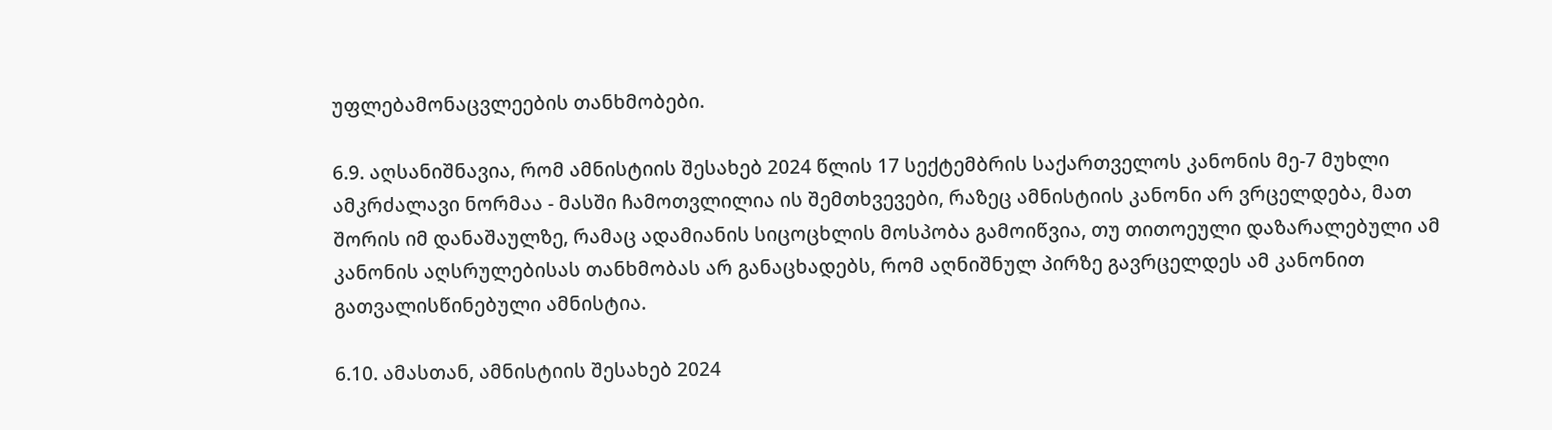უფლებამონაცვლეების თანხმობები.

6.9. აღსანიშნავია, რომ ამნისტიის შესახებ 2024 წლის 17 სექტემბრის საქართველოს კანონის მე-7 მუხლი ამკრძალავი ნორმაა - მასში ჩამოთვლილია ის შემთხვევები, რაზეც ამნისტიის კანონი არ ვრცელდება, მათ შორის იმ დანაშაულზე, რამაც ადამიანის სიცოცხლის მოსპობა გამოიწვია, თუ თითოეული დაზარალებული ამ კანონის აღსრულებისას თანხმობას არ განაცხადებს, რომ აღნიშნულ პირზე გავრცელდეს ამ კანონით გათვალისწინებული ამნისტია.

6.10. ამასთან, ამნისტიის შესახებ 2024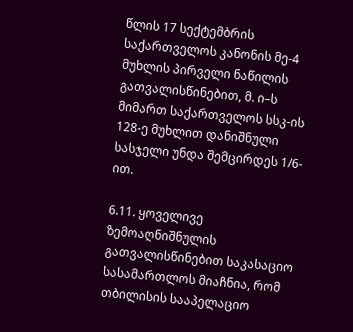წლის 17 სექტემბრის საქართველოს კანონის მე-4 მუხლის პირველი ნაწილის გათვალისწინებით, მ. ი–ს მიმართ საქართველოს სსკ-ის 128-ე მუხლით დანიშნული სასჯელი უნდა შემცირდეს 1/6-ით.

6.11. ყოველივე ზემოაღნიშნულის გათვალისწინებით საკასაციო სასამართლოს მიაჩნია, რომ თბილისის სააპელაციო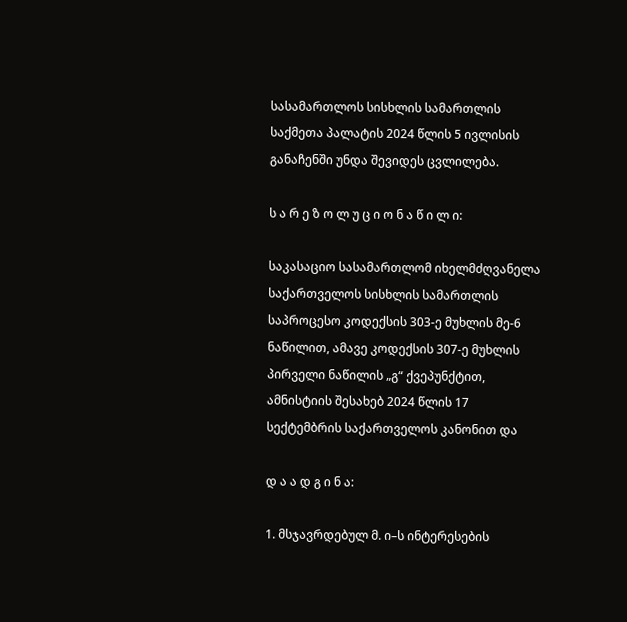სასამართლოს სისხლის სამართლის საქმეთა პალატის 2024 წლის 5 ივლისის განაჩენში უნდა შევიდეს ცვლილება.

ს ა რ ე ზ ო ლ უ ც ი ო ნ ა წ ი ლ ი:

საკასაციო სასამართლომ იხელმძღვანელა საქართველოს სისხლის სამართლის საპროცესო კოდექსის 303-ე მუხლის მე-6 ნაწილით, ამავე კოდექსის 307-ე მუხლის პირველი ნაწილის „გ“ ქვეპუნქტით, ამნისტიის შესახებ 2024 წლის 17 სექტემბრის საქართველოს კანონით და

დ ა ა დ გ ი ნ ა:

1. მსჯავრდებულ მ. ი–ს ინტერესების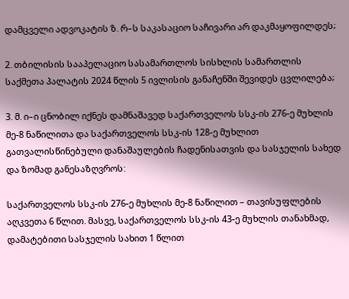დამცველი ადვოკატის ზ. რ–ს საკასაციო საჩივარი არ დაკმაყოფილდეს;

2. თბილისის სააპელაციო სასამართლოს სისხლის სამართლის საქმეთა პალატის 2024 წლის 5 ივლისის განაჩენში შევიდეს ცვლილება;

3. მ. ი–ი ცნობილ იქნეს დამნაშავედ საქართველოს სსკ-ის 276-ე მუხლის მე-8 ნაწილითა და საქართველოს სსკ-ის 128-ე მუხლით გათვალისწინებული დანაშაულების ჩადენისათვის და სასჯელის სახედ და ზომად განესაზღვროს:

საქართველოს სსკ-ის 276-ე მუხლის მე-8 ნაწილით – თავისუფლების აღკვეთა 6 წლით. მასვე, საქართველოს სსკ-ის 43-ე მუხლის თანახმად, დამატებითი სასჯელის სახით 1 წლით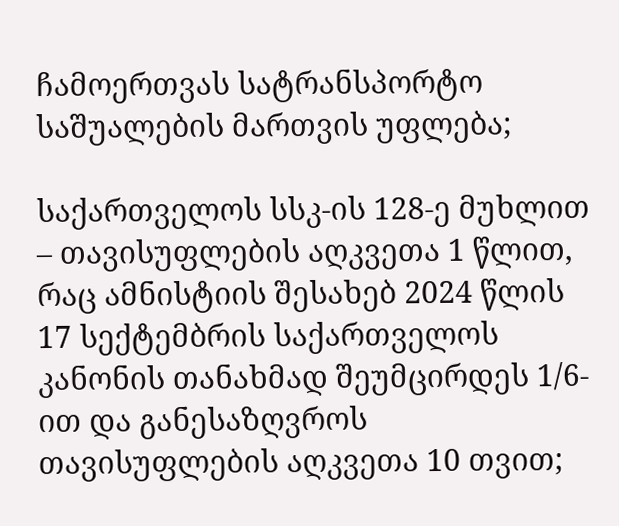ჩამოერთვას სატრანსპორტო საშუალების მართვის უფლება;

საქართველოს სსკ-ის 128-ე მუხლით – თავისუფლების აღკვეთა 1 წლით, რაც ამნისტიის შესახებ 2024 წლის 17 სექტემბრის საქართველოს კანონის თანახმად შეუმცირდეს 1/6-ით და განესაზღვროს თავისუფლების აღკვეთა 10 თვით;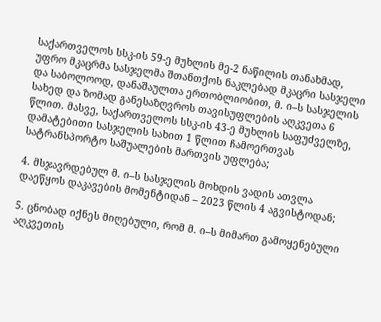საქართველოს სსკ-ის 59-ე მუხლის მე-2 ნაწილის თანახმად, უფრო მკაცრმა სასჯელმა შთანთქოს ნაკლებად მკაცრი სასჯელი და საბოლოოდ, დანაშაულთა ერთობლიობით, მ. ი–ს სასჯელის სახედ და ზომად განესაზღვროს თავისუფლების აღკვეთა 6 წლით. მასვე, საქართველოს სსკ-ის 43-ე მუხლის საფუძველზე, დამატებითი სასჯელის სახით 1 წლით ჩამოერთვას სატრანსპორტო საშუალების მართვის უფლება;

4. მსჯავრდებულ მ. ი–ს სასჯელის მოხდის ვადის ათვლა დაეწყოს დაკავების მომენტიდან – 2023 წლის 4 აგვისტოდან;

5. ცნობად იქნეს მიღებული, რომ მ. ი–ს მიმართ გამოყენებული აღკვეთის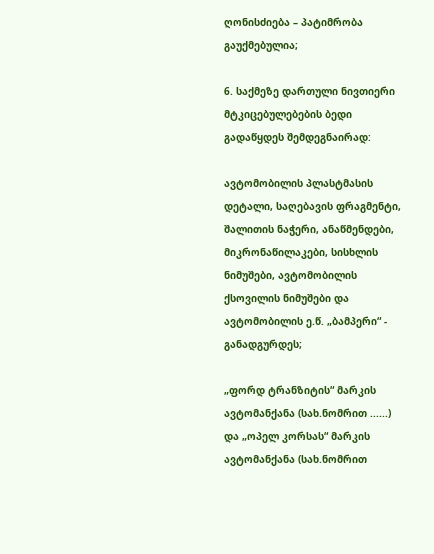ღონისძიება – პატიმრობა გაუქმებულია;

6. საქმეზე დართული ნივთიერი მტკიცებულებების ბედი გადაწყდეს შემდეგნაირად:

ავტომობილის პლასტმასის დეტალი, საღებავის ფრაგმენტი, შალითის ნაჭერი, ანაწმენდები, მიკრონაწილაკები, სისხლის ნიმუშები, ავტომობილის ქსოვილის ნიმუშები და ავტომობილის ე.წ. „ბამპერი“ - განადგურდეს;

„ფორდ ტრანზიტის“ მარკის ავტომანქანა (სახ.ნომრით ......) და „ოპელ კორსას“ მარკის ავტომანქანა (სახ.ნომრით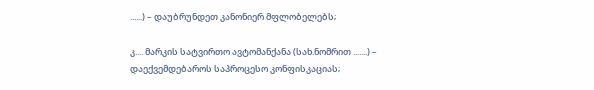......) – დაუბრუნდეთ კანონიერ მფლობელებს;

კ.... მარკის სატვირთო ავტომანქანა (სახ.ნომრით .......) – დაექვემდებაროს საპროცესო კონფისკაციას;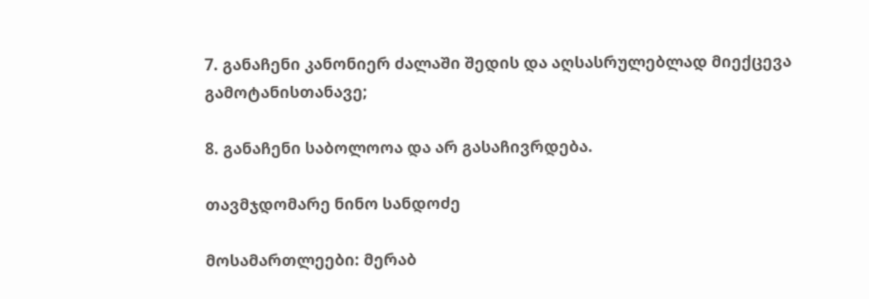7. განაჩენი კანონიერ ძალაში შედის და აღსასრულებლად მიექცევა გამოტანისთანავე;

8. განაჩენი საბოლოოა და არ გასაჩივრდება.

თავმჯდომარე ნინო სანდოძე

მოსამართლეები: მერაბ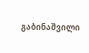გაბინაშვილი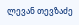ლევან თევზაძე